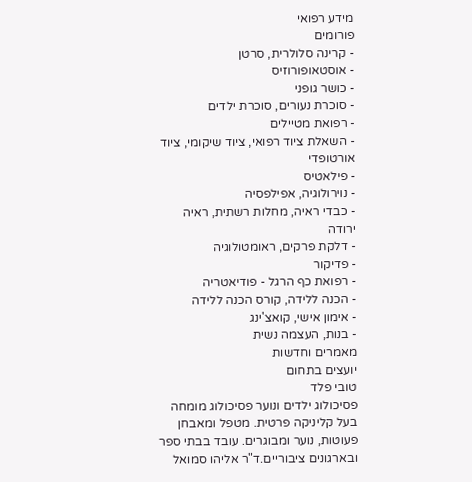מידע רפואי
פורומים
- קרינה סלולרית, סרטן
- אוסטאופורוזיס
- כושר גופני
- סוכרת נעורים, סוכרת ילדים
- רפואת מטיילים
- השאלת ציוד רפואי, ציוד שיקומי, ציוד אורטופדי
- פילאטיס
- נוירולוגיה, אפילפסיה
- כבדי ראיה, מחלות רשתית, ראיה ירודה
- דלקת פרקים, ראומטולוגיה
- פדיקור
- רפואת כף הרגל - פודיאטריה
- הכנה ללידה, קורס הכנה ללידה
- אימון אישי, קואצ'ינג
- בנות, העצמה נשית
מאמרים וחדשות
יועצים בתחום
טובי פלד
פסיכולוג ילדים ונוער פסיכולוג מומחה בעל קליניקה פרטית. מטפל ומאבחן פעוטות, נוער ומבוגרים. עובד בבתי ספר ובארגונים ציבוריים.ד"ר אליהו סמואל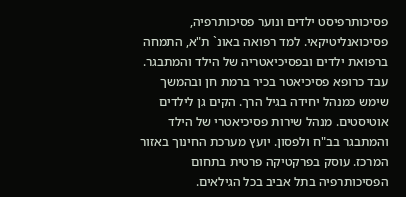פסיכותרפיסט ילדים ונוער פסיכותרפיה, פסיכואנליטיקאי. למד רפואה באונ` ת"א, התמחה ברפואת ילדים ובפסיכיאטריה של הילד והמתבגר. עבד כרופא פסיכיאטר בכיר ברמת חן ובהמשך שימש כמנהל יחידה בגיל הרך. הקים גן לילדים אוטיסטים. מנהל שירות פסיכיאטרי של הילד והמתבגר בב"ח ולפסון. יועץ מערכת החינוך באזור המרכז. עוסק בפרקטיקה פרטית בתחום הפסיכותרפיה בתל אביב בכל הגילאים.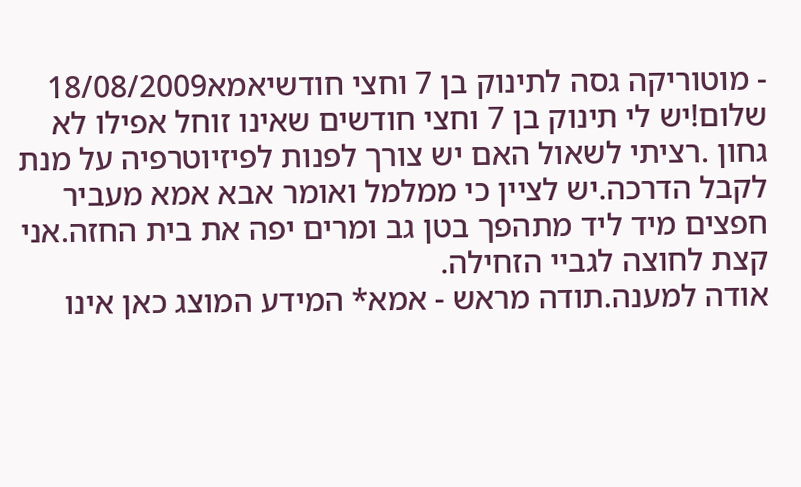- מוטוריקה גסה לתינוק בן 7 וחצי חודשיאמא18/08/2009
שלום!יש לי תינוק בן 7 וחצי חודשים שאינו זוחל אפילו לא גחון .רציתי לשאול האם יש צורך לפנות לפיזיוטרפיה על מנת לקבל הדרכה.יש לציין כי ממלמל ואומר אבא אמא מעביר חפצים מיד ליד מתהפך בטן גב ומרים יפה את בית החזה.אני קצת לחוצה לגביי הזחילה.
אודה למענה.תודה מראש - אמא* המידע המוצג כאן אינו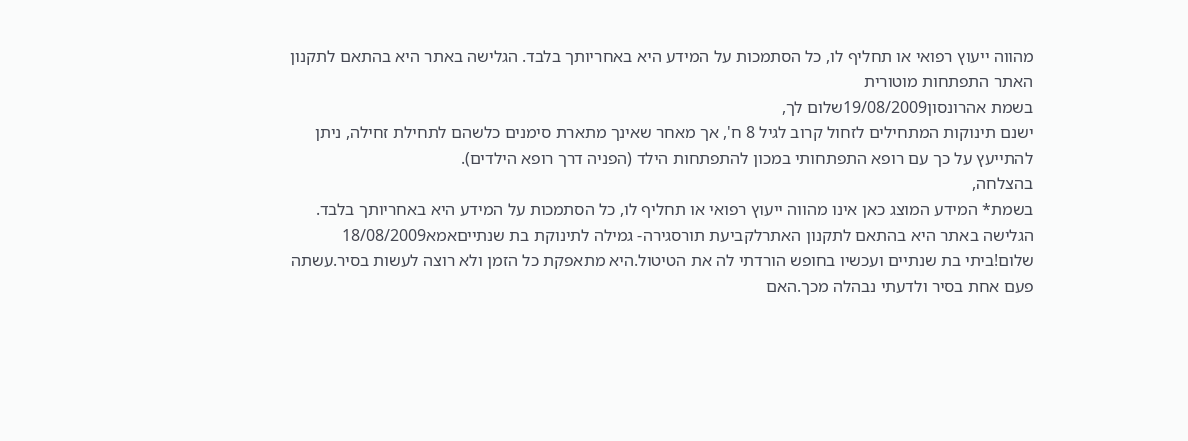מהווה ייעוץ רפואי או תחליף לו, כל הסתמכות על המידע היא באחריותך בלבד. הגלישה באתר היא בהתאם לתקנון האתר התפתחות מוטורית
בשמת אהרונסון19/08/2009שלום לך,
ישנם תינוקות המתחילים לזחול קרוב לגיל 8 ח', אך מאחר שאינך מתארת סימנים כלשהם לתחילת זחילה, ניתן להתייעץ על כך עם רופא התפתחותי במכון להתפתחות הילד (הפניה דרך רופא הילדים).
בהצלחה,
בשמת* המידע המוצג כאן אינו מהווה ייעוץ רפואי או תחליף לו, כל הסתמכות על המידע היא באחריותך בלבד. הגלישה באתר היא בהתאם לתקנון האתרלקביעת תורסגירה- גמילה לתינוקת בת שנתייםאמא18/08/2009
שלום!ביתי בת שנתיים ועכשיו בחופש הורדתי לה את הטיטול.היא מתאפקת כל הזמן ולא רוצה לעשות בסיר.עשתה פעם אחת בסיר ולדעתי נבהלה מכך.האם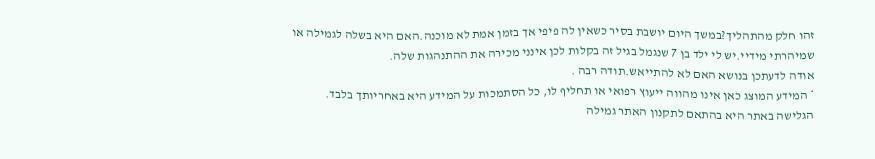זהו חלק מהתהליך?במשך היום יושבת בסיר כשאין לה פיפי אך בזמן אמת לא מוכנה.האם היא בשלה לגמילה או שמיהרתי מידיי.יש לי ילד בן 7 שנגמל בגיל זה בקלות לכן אינני מכירה את ההתנהגות שלה.
אודה לדעתכן בנושא האם לא להתייאש.תודה רבה .
* המידע המוצג כאן אינו מהווה ייעוץ רפואי או תחליף לו, כל הסתמכות על המידע היא באחריותך בלבד. הגלישה באתר היא בהתאם לתקנון האתר גמילה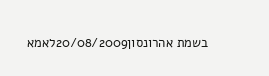בשמת אהרונסון20/08/2009לאמא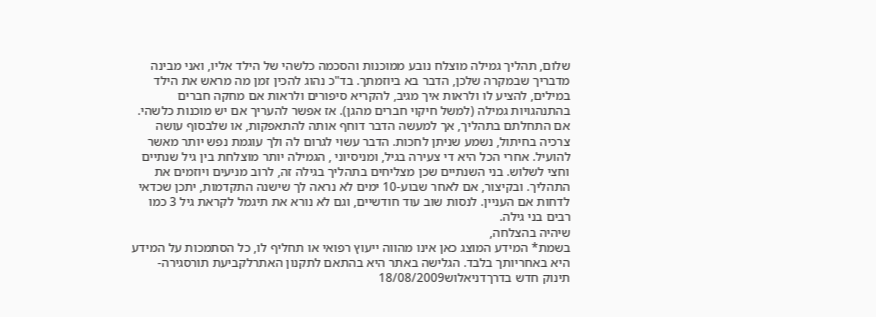שלום, תהליך גמילה מוצלח נובע ממוכנות והסכמה כלשהי של הילד אליו, ואני מבינה מדבריך שבמקרה שלכן, הדבר בא ביוזמתך. בד"כ נהוג להכין זמן מה מראש את הילד במילים, להציע לו ולראות איך מגיב, להקריא סיפורים ולראות אם מחקה חברים בהתנהגויות גמילה (למשל חיקוי חברים מהגן). אז אפשר להעריך אם יש מוכנות כלשהי. אם התחלתם בתהליך, אך למעשה הדבר דוחף אותה להתאפקות, או שלבסוף עושה צרכיה בחיתול, נשמע שניתן לחכות. הדבר עשוי לגרום לה ולך עוגמת נפש יותר מאשר להועיל. אחרי הכל היא די צעירה בגיל, ומניסיוני , הגמילה יותר מוצלחת בין גיל שנתיים וחצי לשלוש. בני השנתיים שכן מצליחים בתהליך בגילה זה, לרוב מניעים ויוזמים את התהליך. ובקיצור, אם לאחר שבוע-10 ימים לא נראה לך שישנה התקדמות, יתכן שכדאי לדחות אם העניין. לנסות שוב עוד חודשיים, וגם לא נורא את תיגמל לקראת גיל 3 כמו רבים בני גילה.
שיהיה בהצלחה,
בשמת* המידע המוצג כאן אינו מהווה ייעוץ רפואי או תחליף לו, כל הסתמכות על המידע היא באחריותך בלבד. הגלישה באתר היא בהתאם לתקנון האתרלקביעת תורסגירה- תינוק חדש בדרךדניאלוש18/08/2009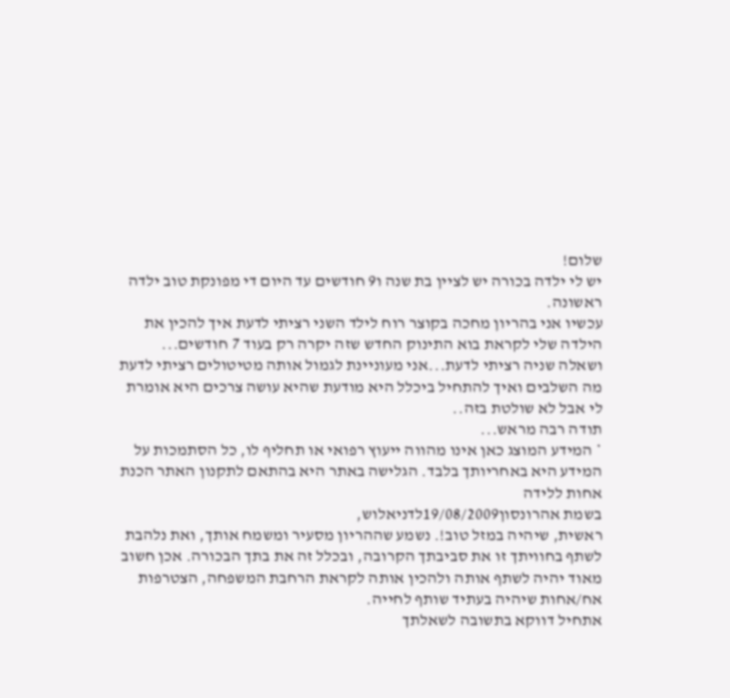שלום!
יש לי ילדה בכורה יש לציין בת שנה ו9 חודשים עד היום די מפונקת טוב ילדה ראשונה.
עכשיו אני בהריון מחכה בקוצר רוח לילד השני רציתי לדעת איך להכין את הילדה שלי לקראת בוא התינוק החדש שזה יקרה רק בעוד 7 חודשים...
ושאלה שניה רציתי לדעת...אני מעוניינת לגמול אותה מטיטולים רציתי לדעת מה השלבים ואיך להתחיל ביכלל היא מודעת שהיא עושה צרכים היא אומרת לי אבל לא שולטת בזה..
תודה רבה מראש...
* המידע המוצג כאן אינו מהווה ייעוץ רפואי או תחליף לו, כל הסתמכות על המידע היא באחריותך בלבד. הגלישה באתר היא בהתאם לתקנון האתר הכנת אחות ללידה
בשמת אהרונסון19/08/2009לדניאלוש,
ראשית, שיהיה במזל טוב!. נשמע שההריון מסעיר ומשמח אותך, ואת נלהבת לשתף בחוויתך זו את סביבתך הקרובה, ובכלל זה את בתך הבכורה. אכן חשוב מאוד יהיה לשתף אותה ולהכין אותה לקראת הרחבת המשפחה, הצטרפות אח/אחות שיהיה בעתיד שותף לחייה.
אתחיל דווקא בתשובה לשאלתך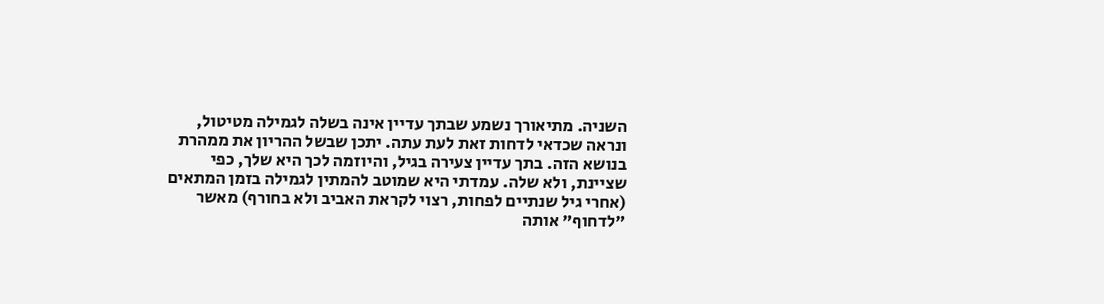השניה. מתיאורך נשמע שבתך עדיין אינה בשלה לגמילה מטיטול, ונראה שכדאי לדחות זאת לעת עתה. יתכן שבשל ההריון את ממהרת בנושא הזה. בתך עדיין צעירה בגיל, והיוזמה לכך היא שלך, כפי שציינת, ולא שלה. עמדתי היא שמוטב להמתין לגמילה בזמן המתאים (אחרי גיל שנתיים לפחות, רצוי לקראת האביב ולא בחורף) מאשר "לדחוף" אותה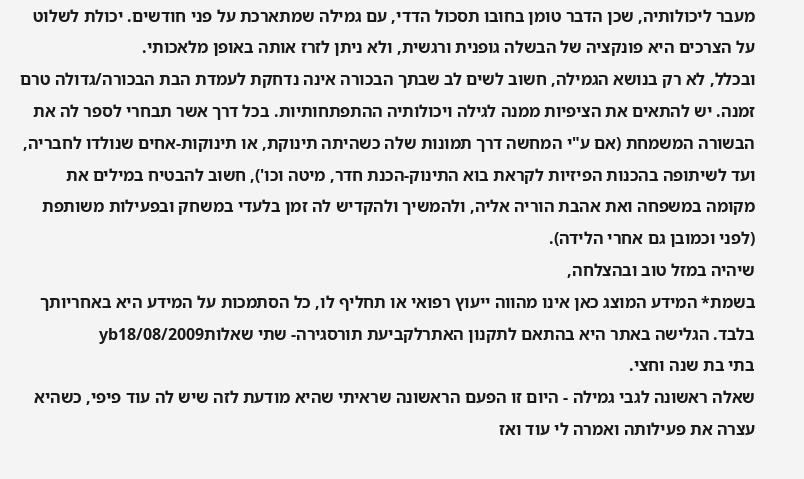מעבר ליכולותיה, שכן הדבר טומן בחובו תסכול הדדי, עם גמילה שמתארכת על פני חודשים. יכולת לשלוט על הצרכים היא פונקציה של הבשלה גופנית ורגשית, ולא ניתן לזרז אותה באופן מלאכותי.
ובכלל, לא רק בנושא הגמילה, חשוב לשים לב שבתך הבכורה אינה נדחקת לעמדת הבת הבכורה/גדולה טרם זמנה. יש להתאים את הציפיות ממנה לגילה ויכולותיה ההתפתחותיות. בכל דרך אשר תבחרי לספר לה את הבשורה המשמחת (אם ע"י המחשה דרך תמונות שלה כשהיתה תינוקת, או תינוקות-אחים שנולדו לחבריה, ועד לשיתופה בהכנות הפיזיות לקראת בוא התינוק-הכנת חדר, מיטה וכו'), חשוב להבטיח במילים את מקומה במשפחה ואת אהבת הוריה אליה, ולהמשיך ולהקדיש לה זמן בלעדי במשחק ובפעילות משותפת (לפני וכמובן גם אחרי הלידה).
שיהיה במזל טוב ובהצלחה,
בשמת* המידע המוצג כאן אינו מהווה ייעוץ רפואי או תחליף לו, כל הסתמכות על המידע היא באחריותך בלבד. הגלישה באתר היא בהתאם לתקנון האתרלקביעת תורסגירה- שתי שאלותyb18/08/2009
בתי בת שנה וחצי.
שאלה ראשונה לגבי גמילה - היום זו הפעם הראשונה שראיתי שהיא מודעת לזה שיש לה עוד פיפי, כשהיא עצרה את פעילותה ואמרה לי עוד ואז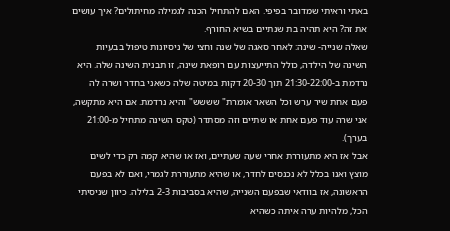באתי וראיתי שמדובר בפיפי. האם להתחיל הכנה לגמילה מחיתולים? איך עושים את זה? היא תהיה בת שנתיים בשיא החורף.
שאלה שנייה- שינה: לאחר סאגה של שנה וחצי של ניסיונות טיפול בבעיות השינה של הילדה, כולל התייעצות עם רופאת שינה, זו תבנית השינה שלה. היא נרדמת ב-21:30-22:00 תוך 20-30 דקות במיטה שלה כשאני בחדר ושרה לה פעם אחת שיר ערש וכל השאר אומרת" שששש" והיא נרדמת. אם היא מתקשה, אני שרה עוד פעם אחת או שתיים וזה מסתדר (טקס השינה מתחיל מ-21:00 בערך).
אבל אז היא מתעוררת אחרי שעה שעתיים, ואז או שהיא קמה רק כדי לשים מוצץ ואנו בכלל לא נכנסים לחדר, או שהיא מתעוררת לגמרי, ואם לא בפעם הראשונה, אז בוודאי שבפעם השנייה, שהיא בסביבות 2-3 בלילה. כיוון שניסיתי הכל, מלהיות ערה איתה כשהיא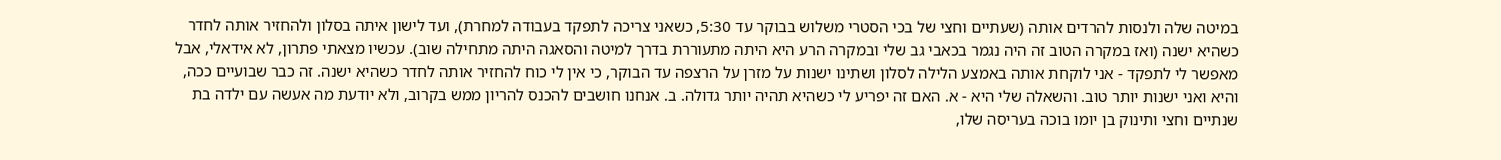במיטה שלה ולנסות להרדים אותה (שעתיים וחצי של בכי הסטרי משלוש בבוקר עד 5:30, כשאני צריכה לתפקד בעבודה למחרת), ועד לישון איתה בסלון ולהחזיר אותה לחדר כשהיא ישנה (ואז במקרה הטוב זה היה נגמר בכאבי גב שלי ובמקרה הרע היא היתה מתעוררת בדרך למיטה והסאגה היתה מתחילה שוב). עכשיו מצאתי פתרון, לא אידאלי, אבל מאפשר לי לתפקד - אני לוקחת אותה באמצע הלילה לסלון ושתינו ישנות על מזרן על הרצפה עד הבוקר, כי אין לי כוח להחזיר אותה לחדר כשהיא ישנה. זה כבר שבועיים ככה, והיא ואני ישנות יותר טוב. והשאלה שלי היא - א. האם זה יפריע לי כשהיא תהיה יותר גדולה. ב. אנחנו חושבים להכנס להריון ממש בקרוב, ולא יודעת מה אעשה עם ילדה בת שנתיים וחצי ותינוק בן יומו בוכה בעריסה שלו,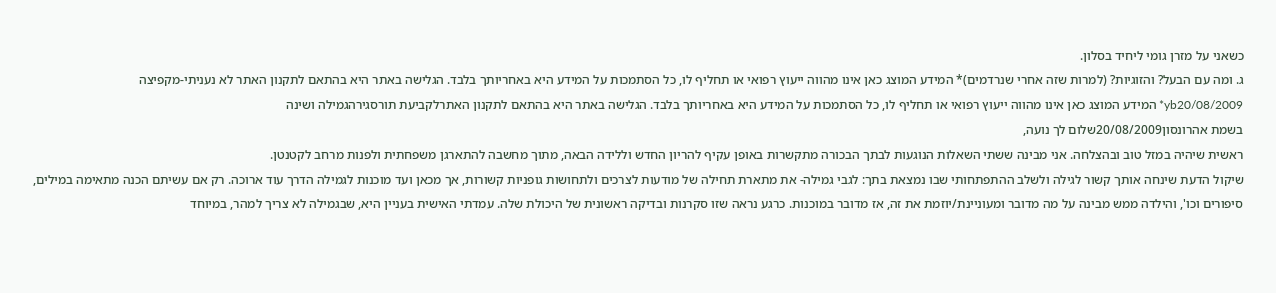כשאני על מזרן גומי ליחיד בסלון.
ג. ומה עם הבעל? והזוגיות? (למרות שזה אחרי שנרדמים)* המידע המוצג כאן אינו מהווה ייעוץ רפואי או תחליף לו, כל הסתמכות על המידע היא באחריותך בלבד. הגלישה באתר היא בהתאם לתקנון האתר לא נעניתי-מקפיצה
yb20/08/2009* המידע המוצג כאן אינו מהווה ייעוץ רפואי או תחליף לו, כל הסתמכות על המידע היא באחריותך בלבד. הגלישה באתר היא בהתאם לתקנון האתרלקביעת תורסגירהגמילה ושינה
בשמת אהרונסון20/08/2009שלום לך נועה,
ראשית שיהיה במזל טוב ובהצלחה. אני מבינה ששתי השאלות הנוגעות לבתך הבכורה מתקשרות באופן עקיף להריון החדש וללידה הבאה, מתוך מחשבה להתארגן משפחתית ולפנות מרחב לקטנטן.
שיקול הדעת שינחה אותך קשור לגילה ולשלב ההתפתחותי שבו נמצאת בתך: לגבי גמילה- את מתארת תחילה של מודעות לצרכים ולתחושות גופניות קשורות, אך מכאן ועד מוכנות לגמילה הדרך עוד ארוכה. רק אם עשיתם הכנה מתאימה במילים, סיפורים וכו', והילדה ממש מבינה על מה מדובר ומעוניינת/יוזמת את זה, אז מדובר במוכנות. כרגע נראה שזו סקרנות ובדיקה ראשונית של היכולת שלה. עמדתי האישית בעניין היא, שבגמילה לא צריך למהר, במיוחד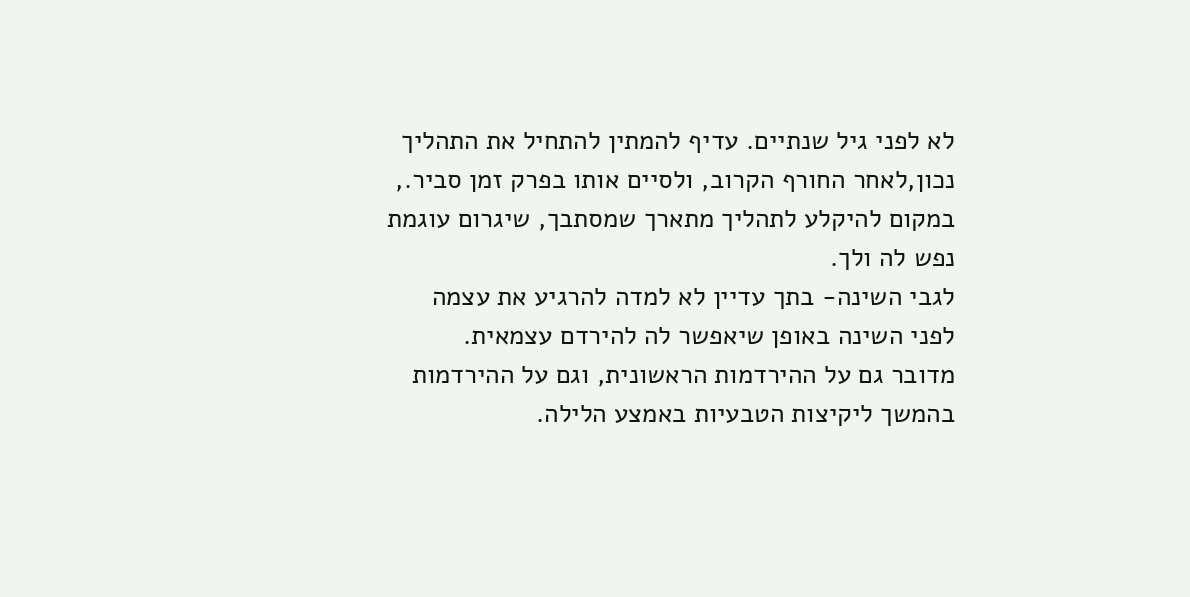לא לפני גיל שנתיים. עדיף להמתין להתחיל את התהליך נכון,לאחר החורף הקרוב, ולסיים אותו בפרק זמן סביר., במקום להיקלע לתהליך מתארך שמסתבך, שיגרום עוגמת נפש לה ולך.
לגבי השינה- בתך עדיין לא למדה להרגיע את עצמה לפני השינה באופן שיאפשר לה להירדם עצמאית.
מדובר גם על ההירדמות הראשונית, וגם על ההירדמות בהמשך ליקיצות הטבעיות באמצע הלילה.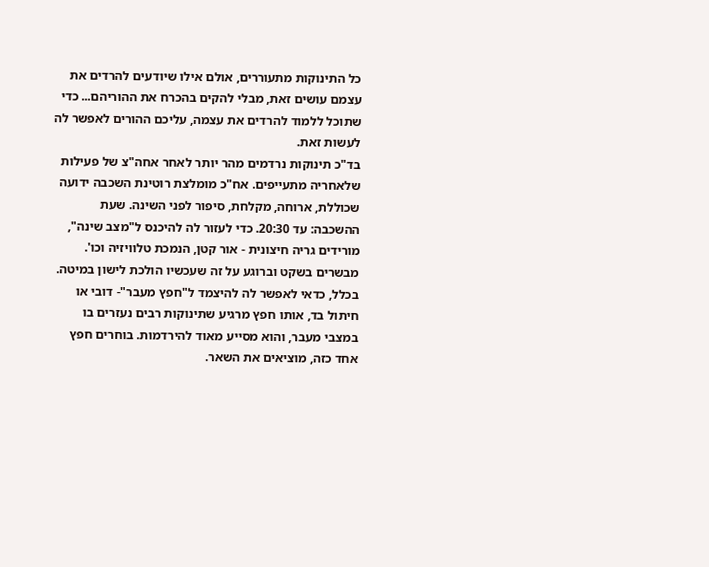כל התינוקות מתעוררים, אולם אילו שיודעים להרדים את עצמם עושים זאת, מבלי להקים בהכרח את ההוריהם... כדי שתוכל ללמוד להרדים את עצמה, עליכם ההורים לאפשר לה לעשות זאת.
בד"כ תינוקות נרדמים מהר יותר לאחר אחה"צ של פעילות שלאחריה מתעייפים. אח"כ מומלצת רוטינת השכבה ידועה שכוללת, ארוחה, מקלחת, סיפור לפני השינה. שעת ההשכבה: עד 20:30. כדי לעזור לה להיכנס ל"מצב שינה", מורידים גריה חיצונית - אור קטן, הנמכת טלוויזיה וכו'. מבשרים בשקט וברוגע על זה שעכשיו הולכת לישון במיטה. בכלל, כדאי לאפשר לה להיצמד ל"חפץ מעבר"- דובי או חיתול בד, אותו חפץ מרגיע שתינוקות רבים נעזרים בו במצבי מעבר, והוא מסייע מאוד להירדמות. בוחרים חפץ אחד כזה, מוציאים את השאר.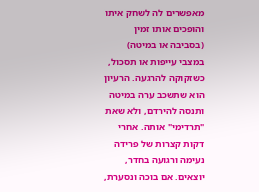מאפשרים לה לשחק איתו והופכים אותו זמין (בסביבה או במיטה) במצבי עייפות או תסכול, כשזקוקה להרגעה. הרעיון הוא שתשכב ערה במיטה ותנסה להירדם, ולא שאת "תרדימי" אותה. אחרי דקות קצרות של פרידה נעימה ורגועה בחדר, יוצאים. אם בוכה ונסערת,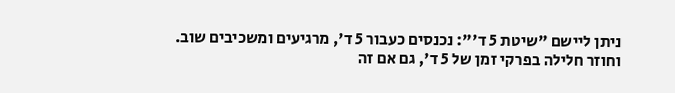ניתן ליישם "שיטת 5 ד'": נכנסים כעבור 5 ד', מרגיעים ומשכיבים שוב. וחוזר חלילה בפרקי זמן של 5 ד', גם אם זה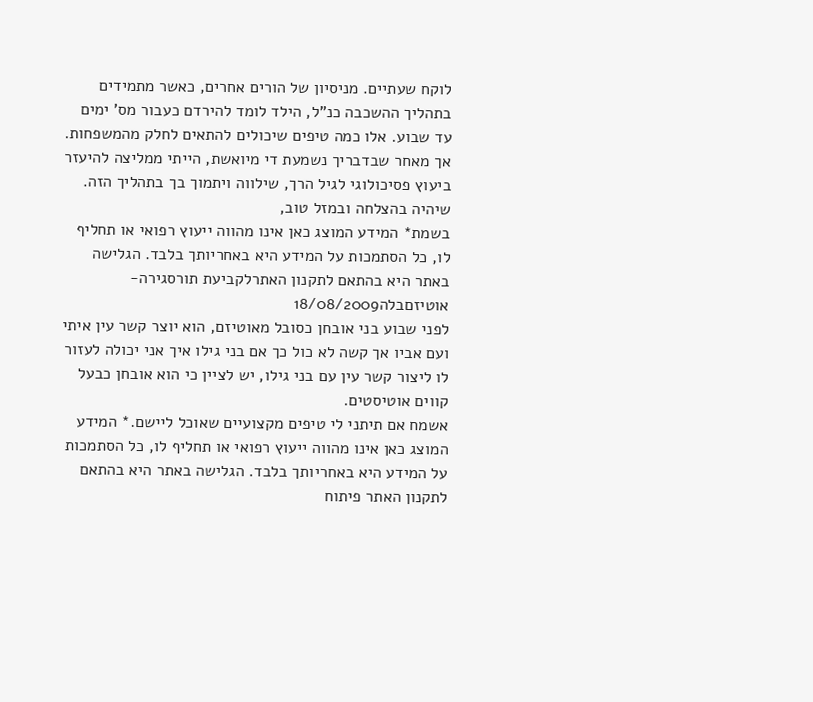לוקח שעתיים. מניסיון של הורים אחרים, כאשר מתמידים בתהליך ההשכבה כנ"ל, הילד לומד להירדם כעבור מס' ימים עד שבוע. אלו כמה טיפים שיכולים להתאים לחלק מהמשפחות. אך מאחר שבדבריך נשמעת די מיואשת, הייתי ממליצה להיעזר ביעוץ פסיכולוגי לגיל הרך, שילווה ויתמוך בך בתהליך הזה.
שיהיה בהצלחה ובמזל טוב,
בשמת* המידע המוצג כאן אינו מהווה ייעוץ רפואי או תחליף לו, כל הסתמכות על המידע היא באחריותך בלבד. הגלישה באתר היא בהתאם לתקנון האתרלקביעת תורסגירה- אוטיזםבלה18/08/2009
לפני שבוע בני אובחן כסובל מאוטיזם, הוא יוצר קשר עין איתי ועם אביו אך קשה לא כול כך אם בני גילו איך אני יכולה לעזור לו ליצור קשר עין עם בני גילו, יש לציין כי הוא אובחן כבעל קווים אוטיסטים.
אשמח אם תיתני לי טיפים מקצועיים שאוכל ליישם.* המידע המוצג כאן אינו מהווה ייעוץ רפואי או תחליף לו, כל הסתמכות על המידע היא באחריותך בלבד. הגלישה באתר היא בהתאם לתקנון האתר פיתוח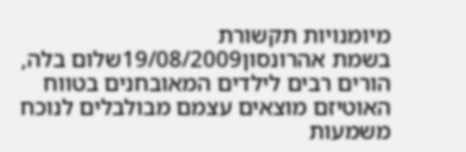מיומנויות תקשורת
בשמת אהרונסון19/08/2009שלום בלה,
הורים רבים לילדים המאובחנים בטווח האוטיזם מוצאים עצמם מבולבלים לנוכח משמעות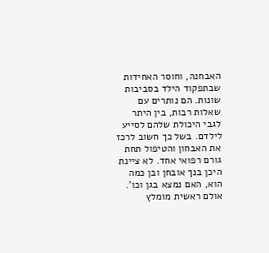האבחנה, וחוסר האחידות שבתפקוד הילד בסביבות שונות. הם נותרים עם שאלות רבות, בין היתר לגבי היכולת שלהם לסייע לילדם. בשל כך חשוב לרכז את האבחון והטיפול תחת גורם רפואי אחד. לא ציינת היכן בנך אובחן ובן כמה הוא, האם נמצא בגן וכו'. אולם ראשית מומלץ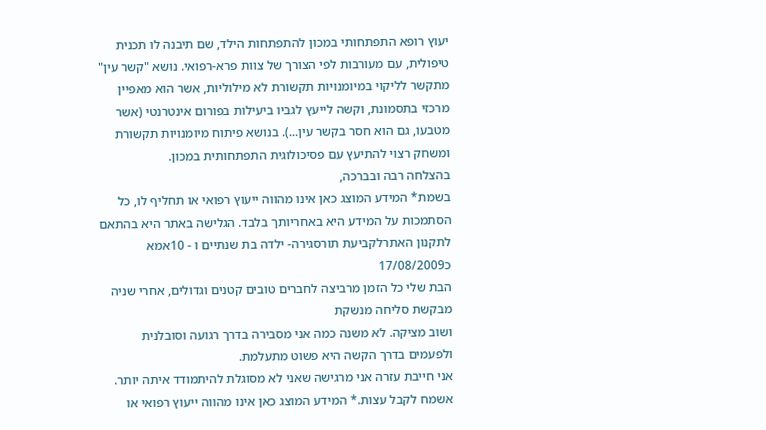יעוץ רופא התפתחותי במכון להתפתחות הילד, שם תיבנה לו תכנית טיפולית, עם מעורבות לפי הצורך של צוות פרא-רפואי. נושא "קשר עין" מתקשר לליקוי במיומנויות תקשורת לא מילוליות, אשר הוא מאפיין מרכזי בתסמונת, וקשה לייעץ לגביו ביעילות בפורום אינטרנטי (אשר מטבעו, גם הוא חסר בקשר עין...). בנושא פיתוח מיומנויות תקשורת ומשחק רצוי להתיעץ עם פסיכולוגית התפתחותית במכון.
בהצלחה רבה ובברכה,
בשמת* המידע המוצג כאן אינו מהווה ייעוץ רפואי או תחליף לו, כל הסתמכות על המידע היא באחריותך בלבד. הגלישה באתר היא בהתאם לתקנון האתרלקביעת תורסגירה- ילדה בת שנתיים ו - 10אמא כ17/08/2009
הבת שלי כל הזמן מרביצה לחברים טובים קטנים וגדולים, אחרי שניה מבקשת סליחה מנשקת
ושוב מציקה. לא משנה כמה אני מסבירה בדרך רגועה וסובלנית ולפעמים בדרך הקשה היא פשוט מתעלמת.
אני חייבת עזרה אני מרגישה שאני לא מסוגלת להיתמודד איתה יותר.
אשמח לקבל עצות.* המידע המוצג כאן אינו מהווה ייעוץ רפואי או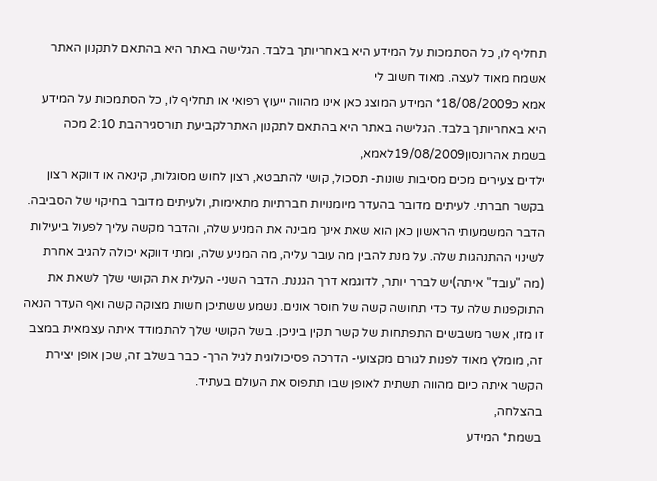תחליף לו, כל הסתמכות על המידע היא באחריותך בלבד. הגלישה באתר היא בהתאם לתקנון האתר אשמח מאוד לעצה. מאוד חשוב לי
אמא כ18/08/2009* המידע המוצג כאן אינו מהווה ייעוץ רפואי או תחליף לו, כל הסתמכות על המידע היא באחריותך בלבד. הגלישה באתר היא בהתאם לתקנון האתרלקביעת תורסגירהבת 2:10 מכה
בשמת אהרונסון19/08/2009לאמא,
ילדים צעירים מכים מסיבות שונות- תסכול, קושי להתבטא, רצון לחוש מסוגלות, קינאה או דווקא רצון בקשר חברתי. לעיתים מדובר בהעדר מיומנויות חברתיות מתאימות, ולעיתים מדובר בחיקוי של הסביבה. הדבר המשמעותי הראשון כאן הוא שאת אינך מבינה את המניע שלה, והדבר מקשה עליך לפעול ביעילות לשינוי ההתנהגות שלה. על מנת להבין מה עובר עליה, מה המניע שלה, ומתי דווקא יכולה להגיב אחרת (מה "עובד" איתה)יש לברר יותר, לדוגמא דרך הגננת. הדבר השני- העלית את הקושי שלך לשאת את התוקפנות שלה עד כדי תחושה קשה של חוסר אונים. נשמע ששתיכן חשות מצוקה קשה ואף העדר הנאה זו מזו, אשר משבשים התפתחות של קשר תקין ביניכן. בשל הקושי שלך להתמודד איתה עצמאית במצב זה, מומלץ מאוד לפנות לגורם מקצועי- הדרכה פסיכולוגית לגיל הרך- כבר בשלב זה, שכן אופן יצירת הקשר איתה כיום מהווה תשתית לאופן שבו תתפוס את העולם בעתיד.
בהצלחה,
בשמת* המידע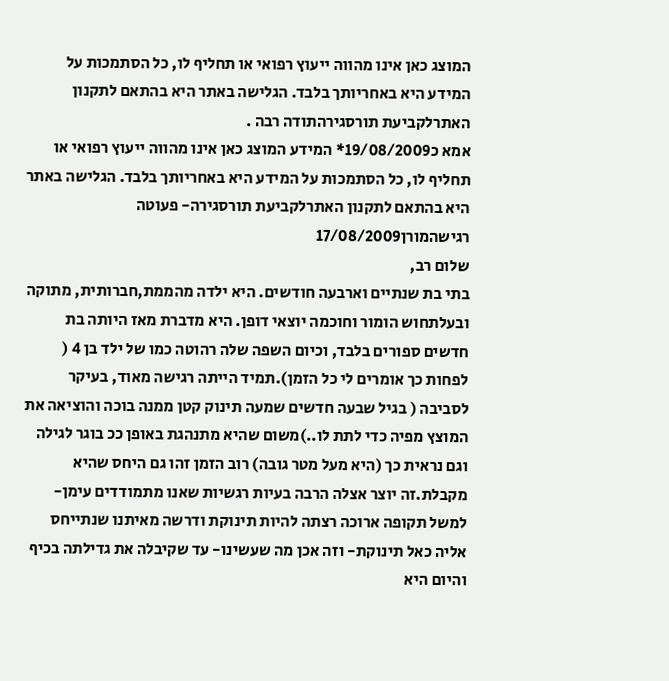המוצג כאן אינו מהווה ייעוץ רפואי או תחליף לו, כל הסתמכות על המידע היא באחריותך בלבד. הגלישה באתר היא בהתאם לתקנון האתרלקביעת תורסגירהתודה רבה .
אמא כ19/08/2009* המידע המוצג כאן אינו מהווה ייעוץ רפואי או תחליף לו, כל הסתמכות על המידע היא באחריותך בלבד. הגלישה באתר היא בהתאם לתקנון האתרלקביעת תורסגירה- פעוטה רגישהמורן17/08/2009
שלום רב,
בתי בת שנתיים וארבעה חודשים. היא ילדה מהממת,חברותית, מתוקה ובעלתחוש הומור וחוכמה יוצאי דופן. היא מדברת מאז היותה בת חדשים ספורים בלבד, וכיום השפה שלה רהוטה כמו של ילד בן 4 ( לפחות כך אומרים לי כל הזמן).תמיד הייתה רגישה מאוד, בעיקר לסביבה ( בגיל שבעה חדשים שמעה תינוק קטן ממנה בוכה והוציאה את המוצץ מפיה כדי לתת לו..)משום שהיא מתנהגת באופן ככ בוגר לגילה וגם נראית כך (היא מעל מטר גובה) רוב הזמן זהו גם היחס שהיא מקבלת.זה יוצר אצלה הרבה בעיות רגשיות שאנו מתמודדים עימן- למשל תקופה ארוכה רצתה להיות תינוקת ודרשה מאיתנו שנתייחס אליה כאל תינוקת- וזה אכן מה שעשינו- עד שקיבלה את גדילתה בכיף והיום היא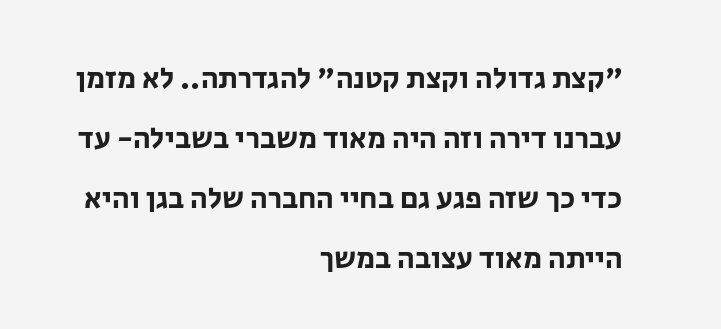"קצת גדולה וקצת קטנה" להגדרתה.. לא מזמן עברנו דירה וזה היה מאוד משברי בשבילה- עד כדי כך שזה פגע גם בחיי החברה שלה בגן והיא הייתה מאוד עצובה במשך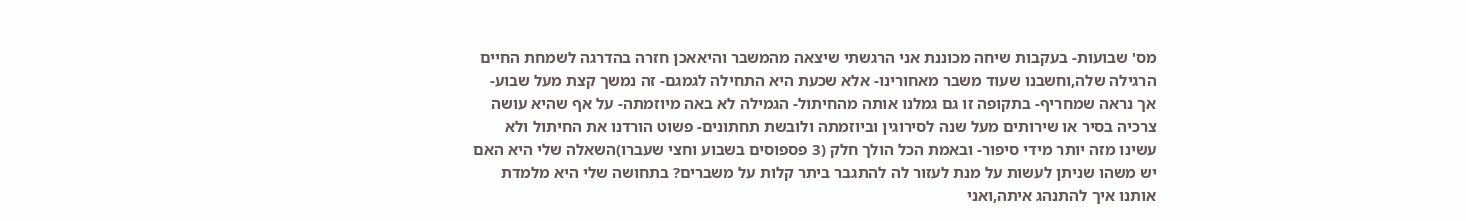מס' שבועות- בעקבות שיחה מכוננת אני הרגשתי שיצאה מהמשבר והיאאכן חזרה בהדרגה לשמחת החיים הרגילה שלה,וחשבנו שעוד משבר מאחורינו- אלא שכעת היא התחילה לגמגם- זה נמשך קצת מעל שבוע- אך נראה שמחריף- בתקופה זו גם גמלנו אותה מהחיתול- הגמילה לא באה מיוזמתה- על אף שהיא עושה צרכיה בסיר או שירותים מעל שנה לסירוגין וביוזמתה ולובשת תחתונים- פשוט הורדנו את החיתול ולא עשינו מזה יותר מידי סיפור- ובאמת הכל הולך חלק (3 פספוסים בשבוע וחצי שעברו)השאלה שלי היא האם יש משהו שניתן לעשות על מנת לעזור לה להתגבר ביתר קלות על משברים? בתחושה שלי היא מלמדת אותנו איך להתנהג איתה,ואני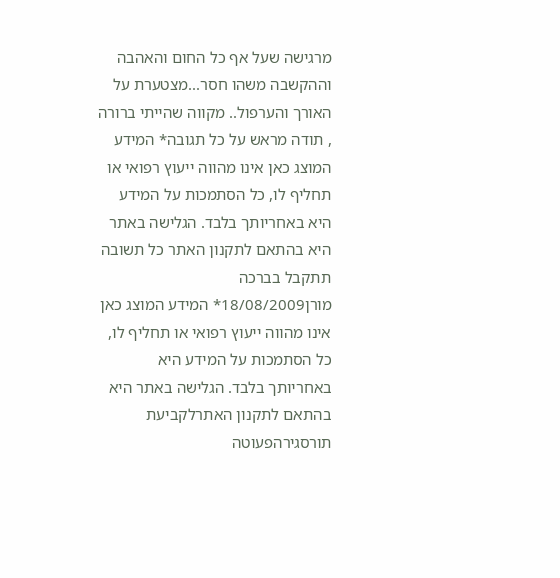מרגישה שעל אף כל החום והאהבה וההקשבה משהו חסר...מצטערת על האורך והערפול.. מקווה שהייתי ברורה , תודה מראש על כל תגובה* המידע המוצג כאן אינו מהווה ייעוץ רפואי או תחליף לו, כל הסתמכות על המידע היא באחריותך בלבד. הגלישה באתר היא בהתאם לתקנון האתר כל תשובה תתקבל בברכה
מורן18/08/2009* המידע המוצג כאן אינו מהווה ייעוץ רפואי או תחליף לו, כל הסתמכות על המידע היא באחריותך בלבד. הגלישה באתר היא בהתאם לתקנון האתרלקביעת תורסגירהפעוטה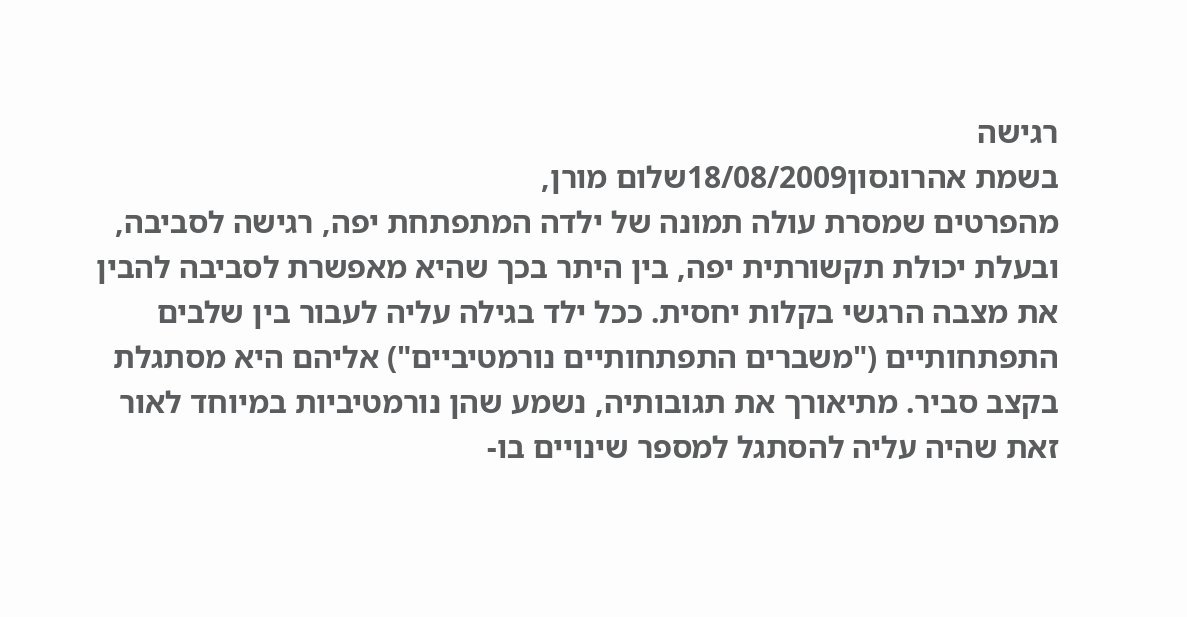רגישה
בשמת אהרונסון18/08/2009שלום מורן,
מהפרטים שמסרת עולה תמונה של ילדה המתפתחת יפה, רגישה לסביבה, ובעלת יכולת תקשורתית יפה, בין היתר בכך שהיא מאפשרת לסביבה להבין את מצבה הרגשי בקלות יחסית. ככל ילד בגילה עליה לעבור בין שלבים התפתחותיים ("משברים התפתחותיים נורמטיביים") אליהם היא מסתגלת בקצב סביר. מתיאורך את תגובותיה, נשמע שהן נורמטיביות במיוחד לאור זאת שהיה עליה להסתגל למספר שינויים בו-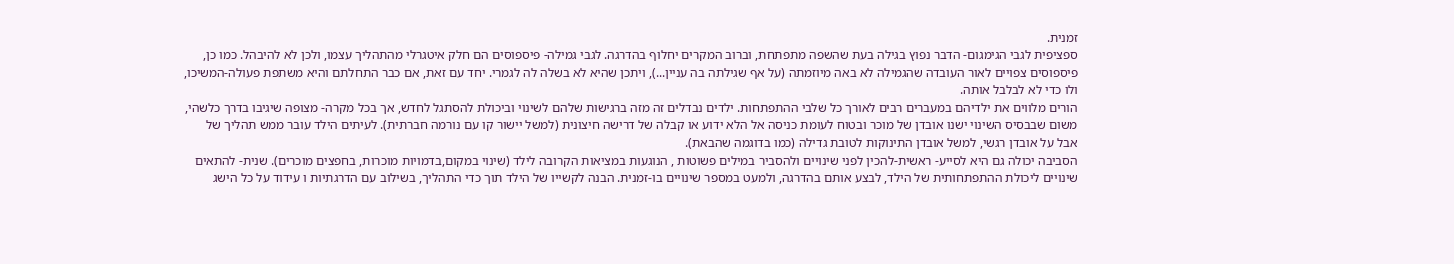זמנית.
ספציפית לגבי הגימגום- הדבר נפוץ בגילה בעת שהשפה מתפתחת, וברוב המקרים יחלוף בהדרגה. לגבי גמילה- פיספוסים הם חלק איטגרלי מהתהליך עצמו, ולכן לא להיבהל. כמו כן, פיספוסים צפויים לאור העובדה שהגמילה לא באה מיוזמתה (על אף שגילתה בה עניין...), ויתכן שהיא לא בשלה לה לגמרי. יחד עם זאת, אם כבר התחלתם והיא משתפת פעולה-המשיכו, ולו כדי לא לבלבל אותה.
הורים מלווים את ילדיהם במעברים רבים לאורך כל שלבי ההתפתחות. ילדים נבדלים זה מזה ברגישות שלהם לשינוי וביכולת להסתגל לחדש, אך בכל מקרה- מצופה שיגיבו בדרך כלשהי, משום שבבסיס השינוי ישנו אובדן של מוכר ובטוח לעומת כניסה אל הלא ידוע או קבלה של דרישה חיצונית (למשל יישור קו עם נורמה חברתית). לעיתים הילד עובר ממש תהליך של אבל על אובדן רגשי, למשל אובדן התינוקות לטובת גדילה (כמו בדוגמה שהבאת).
הסביבה יכולה גם היא לסייע- ראשית-להכין לפני שינויים ולהסביר במילים פשוטות , הנוגעות במציאות הקרובה לילד (שינוי במקום,בדמויות מוכרות, בחפצים מוכרים). שנית- להתאים שינויים ליכולת ההתפתחותית של הילד, לבצע אותם בהדרגה, ולמעט במספר שינויים בו-זמנית. הבנה לקשייו של הילד תוך כדי התהליך, בשילוב עם הדרגתיות ו עידוד על כל הישג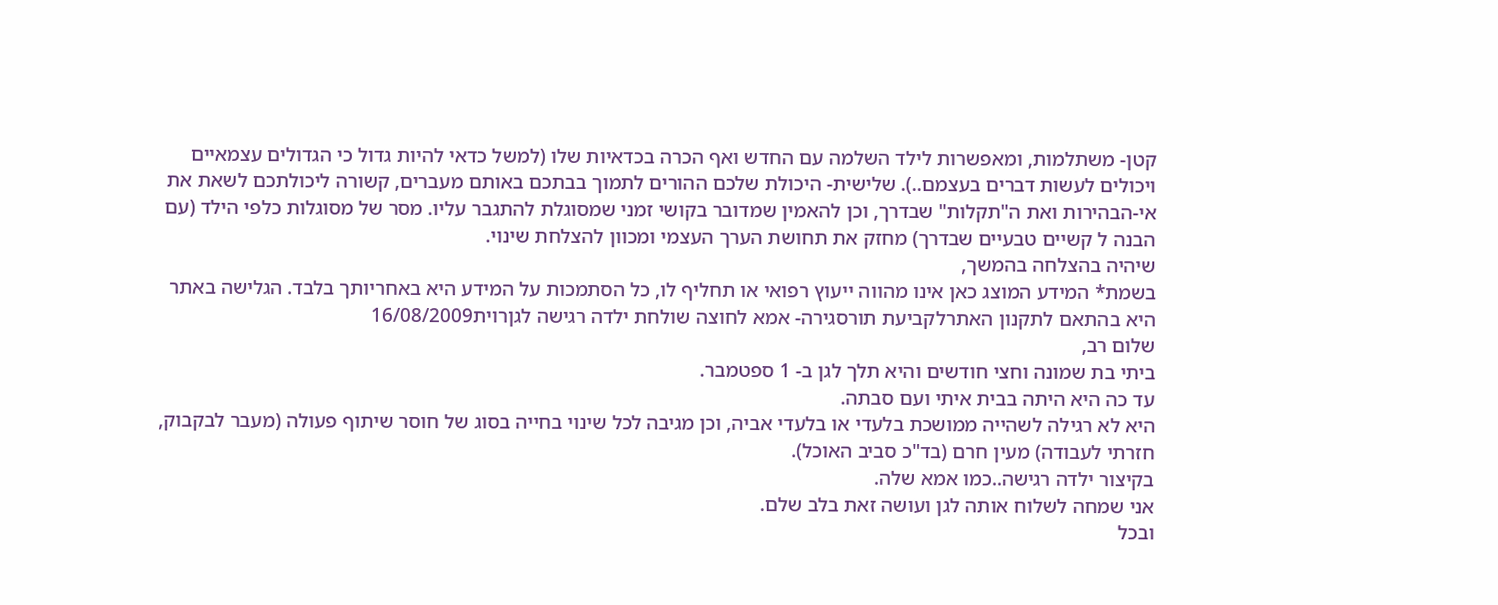קטן- משתלמות, ומאפשרות לילד השלמה עם החדש ואף הכרה בכדאיות שלו (למשל כדאי להיות גדול כי הגדולים עצמאיים ויכולים לעשות דברים בעצמם..). שלישית- היכולת שלכם ההורים לתמוך בבתכם באותם מעברים, קשורה ליכולתכם לשאת את אי-הבהירות ואת ה"תקלות" שבדרך, וכן להאמין שמדובר בקושי זמני שמסוגלת להתגבר עליו. מסר של מסוגלות כלפי הילד (עם הבנה ל קשיים טבעיים שבדרך) מחזק את תחושת הערך העצמי ומכוון להצלחת שינוי.
שיהיה בהצלחה בהמשך,
בשמת* המידע המוצג כאן אינו מהווה ייעוץ רפואי או תחליף לו, כל הסתמכות על המידע היא באחריותך בלבד. הגלישה באתר היא בהתאם לתקנון האתרלקביעת תורסגירה- אמא לחוצה שולחת ילדה רגישה לגןרוית16/08/2009
שלום רב,
ביתי בת שמונה וחצי חודשים והיא תלך לגן ב- 1 ספטמבר.
עד כה היא היתה בבית איתי ועם סבתה.
היא לא רגילה לשהייה ממושכת בלעדי או בלעדי אביה, וכן מגיבה לכל שינוי בחייה בסוג של חוסר שיתוף פעולה (מעבר לבקבוק, חזרתי לעבודה) מעין חרם (בד"כ סביב האוכל).
בקיצור ילדה רגישה..כמו אמא שלה.
אני שמחה לשלוח אותה לגן ועושה זאת בלב שלם.
ובכל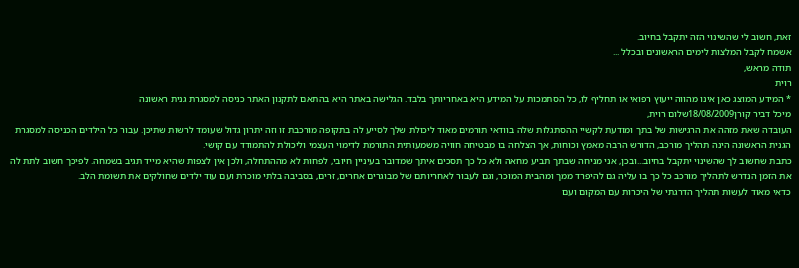זאת, חשוב לי שהשינוי הזה יתקבל בחיוב.
אשמח לקבל המלצות לימים הראשונים ובכלל ...
תודה מראש,
רוית
* המידע המוצג כאן אינו מהווה ייעוץ רפואי או תחליף לו, כל הסתמכות על המידע היא באחריותך בלבד. הגלישה באתר היא בהתאם לתקנון האתר כניסה למסגרת גנית ראשונה
מיכל דביר קורן18/08/2009שלום רוית,
העובדה שאת מזהה את הרגישות של בתך ומודעת לקשיי ההסתגלות שלה בוודאי תורמים מאוד ליכולת שלך לסייע לה בתקופה מורכבת זו וזה יתרון גדול שעומד לרשות שתיכן. עבור כל הילדים הכניסה למסגרת הגנית הראשונה הינה תהליך מורכב, הדורש הרבה מאמץ וכוחות, אך הצלחה בו מבטיחה חוויה משמעותית התורמת לדימוי העצמי וליכולת להתמודד עם קושי.
כתבת שחשוב לך שהשינוי יתקבל בחיוב...ובכן, אני מניחה שבתך תביע מחאה ולא כל כך תסכים איתך שמדובר בעיניין חיובי, לפחות לא מההתחלה, ולכן אין לצפות שהיא מייד תגיב בשמחה. לפיכך חשוב לתת לה את הזמן הנדרש לתהליך מורכב כל כך בו עליה גם להיפרד ממך ומהבית המוכר, וגם לעבור לאחריותם של מבוגרים אחרים, זרים, בסביבה בלתי מוכרת ועם עוד ילדים שחולקים את תשומת הלב.
כדאי מאוד לעשות תהליך הדרגתי של היכרות עם המקום ועם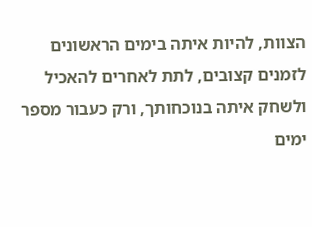הצוות, להיות איתה בימים הראשונים לזמנים קצובים, לתת לאחרים להאכיל ולשחק איתה בנוכחותך, ורק כעבור מספר ימים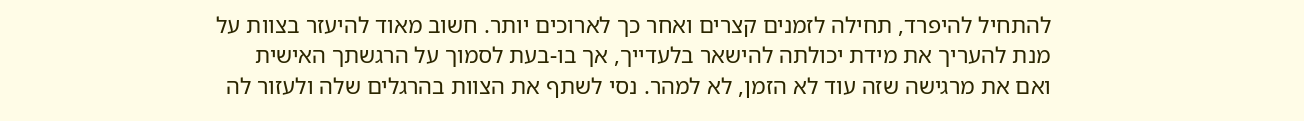להתחיל להיפרד, תחילה לזמנים קצרים ואחר כך לארוכים יותר. חשוב מאוד להיעזר בצוות על מנת להעריך את מידת יכולתה להישאר בלעדייך, אך בו-בעת לסמוך על הרגשתך האישית ואם את מרגישה שזה עוד לא הזמן, לא למהר. נסי לשתף את הצוות בהרגלים שלה ולעזור לה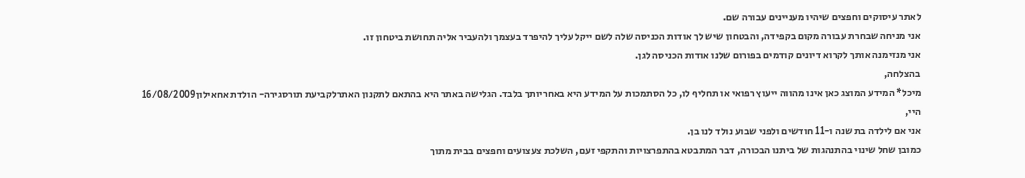לאתר עיסוקים וחפצים שיהיו מעניינים עבורה שם.
אני מניחה שבחרת עבורה מקום בקפידה, והבטחון שיש לך אודות הכניסה שלה לשם ייקל עליך להיפרד בעצמך ולהעביר אליה תחושת ביטחון זו.
אני מנזימנה אותך לקרוא דיונים קודמים בפורום שלנו אודות הכניסה לגן.
בהצלחה,
מיכל* המידע המוצג כאן אינו מהווה ייעוץ רפואי או תחליף לו, כל הסתמכות על המידע היא באחריותך בלבד. הגלישה באתר היא בהתאם לתקנון האתרלקביעת תורסגירה- הולדת אחאילון16/08/2009
היי,
אני אם לילדה בת שנה ו-11 חודשים ולפני שבוע נולד לנו בן.
כמובן שחל שינוי בהתנהגות של ביתנו הבכורה, דבר המתבטא בהתפרצויות והתקפי זעם, השלכת צעצועים וחפצים בבית מתוך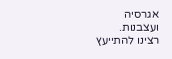אגרסיה ועצבנות.
רצינו להתייעץ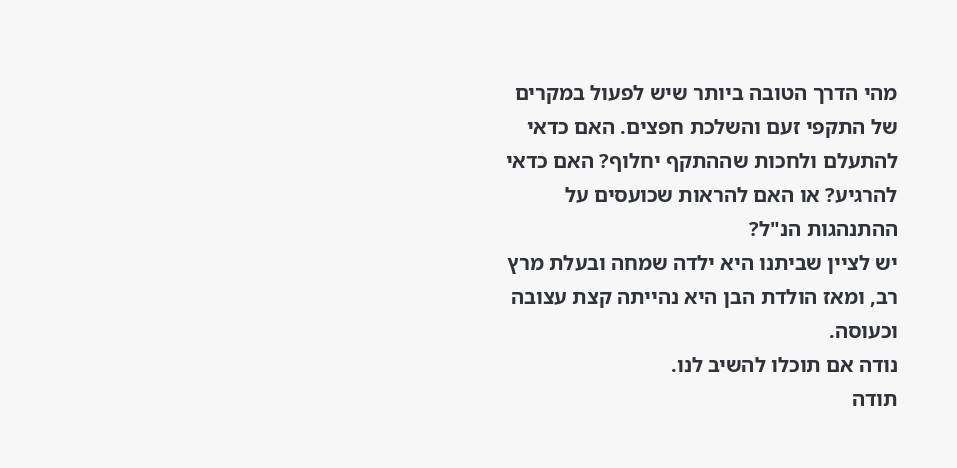מהי הדרך הטובה ביותר שיש לפעול במקרים של התקפי זעם והשלכת חפצים. האם כדאי להתעלם ולחכות שההתקף יחלוף? האם כדאי להרגיע? או האם להראות שכועסים על ההתנהגות הנ"ל?
יש לציין שביתנו היא ילדה שמחה ובעלת מרץ רב, ומאז הולדת הבן היא נהייתה קצת עצובה וכעוסה.
נודה אם תוכלו להשיב לנו.
תודה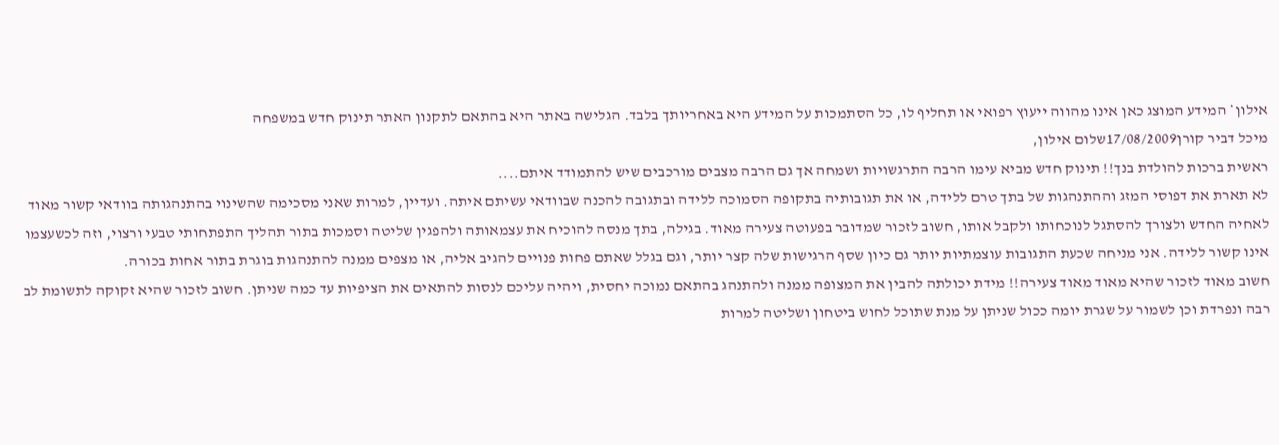אילון* המידע המוצג כאן אינו מהווה ייעוץ רפואי או תחליף לו, כל הסתמכות על המידע היא באחריותך בלבד. הגלישה באתר היא בהתאם לתקנון האתר תינוק חדש במשפחה
מיכל דביר קורן17/08/2009שלום אילון,
ראשית ברכות להולדת בנך!! תינוק חדש מביא עימו הרבה התרגשויות ושמחה אך גם הרבה מצבים מורכבים שיש להתמודד איתם....
לא תארת את דפוסי המזג וההתנהגות של בתך טרם ללידה, או את תגובותיה בתקופה הסמוכה ללידה ובתגובה להכנה שבוודאי עשיתם איתה. ועדיין, למרות שאני מסכימה שהשינוי בהתנהגותה בוודאי קשור מאוד לאחיה החדש ולצורך להסתגל לנוכחותו ולקבל אותו, חשוב לזכור שמדובר בפעוטה צעירה מאוד. בגילה, בתך מנסה להוכיח את עצמאותה ולהפגין שליטה וסמכות בתור תהליך התפתחותי טבעי ורצוי, וזה לכשעצמו אינו קשור ללידה. אני מניחה שכעת התגובות עוצמתיות יותר גם כיון שסף הרגישות שלה קצר יותר, וגם בגלל שאתם פחות פנויים להגיב אליה, או מצפים ממנה להתנהגות בוגרת בתור אחות בכורה.
חשוב מאוד לזכור שהיא מאוד מאוד צעירה!! מידת יכולתה להבין את המצופה ממנה ולהתנהג בהתאם נמוכה יחסית, ויהיה עליכם לנסות להתאים את הציפיות עד כמה שניתן. חשוב לזכור שהיא זקוקה לתשומת לב רבה ונפרדת וכן לשמור על שגרת יומה ככול שניתן על מנת שתוכל לחוש ביטחון ושליטה למרות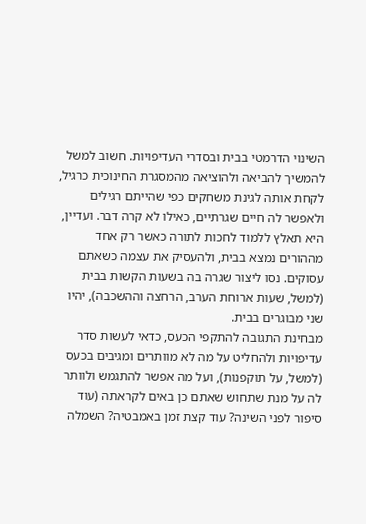השינוי הדרמטי בבית ובסדרי העדיפויות. חשוב למשל להמשיך להביאה ולהוציאה מהמסגרת החינוכית כרגיל, לקחת אותה לגינת משחקים כפי שהייתם רגילים ולאפשר לה חיים שגרתיים, כאילו לא קרה דבר. ועדיין, היא תאלץ ללמוד לחכות לתורה כאשר רק אחד מההורים נמצא בבית, ולהעסיק את עצמה כשאתם עסוקים. נסו ליצור שגרה בה בשעות הקשות בבית (למשל, שעות ארוחת הערב, הרחצה וההשכבה), יהיו שני מבוגרים בבית.
מבחינת התגובה להתקפי הכעס, כדאי לעשות סדר עדיפויות ולהחליט על מה לא מוותרים ומגיבים בכעס (למשל, על תוקפנות), ועל מה אפשר להתגמש ולוותר לה על מנת שתחוש שאתם כן באים לקראתה (עוד סיפור לפני השינה? עוד קצת זמן באמבטיה? השמלה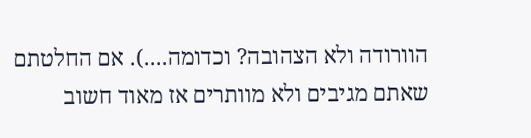הוורודה ולא הצהובה? וכדומה....). אם החלטתם שאתם מגיבים ולא מוותרים אז מאוד חשוב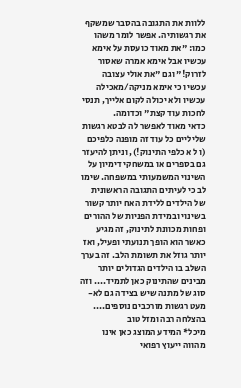ללוות את התגובה בהסבר שמשקף את רגשותיה. אפשר לומר משהו כמו: "את מאוד כועסת על אימא עכשיו אבל אימא אמרה שאסור לזרוק!" וגם "את אולי עצובה עכשיו כי אימא מניקה/מאכילה עכשיו ולא יכולה לקום אלייך, תנסי לחכות עוד קצת" וכדומה.
כדאי מאוד לאפשר לה לבטא רגשות שליליים כל עוד זה מופנה כלפיכם (ו ל א כלפי התינוק!), וניתן להיעזר גם בספרים או במשחקי דימיון על השינוי המשמעותי במשפחה. שימו לב כי לעיתים התגובה הראשונית של הילדים ללידת האח יותר קשור בשינוי ובמידת הפניות של ההורים ופחות מכוונת לתינוק, זה מגיע כאשר הוא הופך תנועתי ופעיל, ואז יותר גוזל את תשומת הלב. זה בערך השלב בו הילדים הגדולים יותר מבינים שהתינוק כאן לתמיד.... וזה סוג של מתנה שיש בצידה גם לא-מעט רגשות מורכבים נוספים....
בהצלחה רבה ומזל טוב
מיכל* המידע המוצג כאן אינו מהווה ייעוץ רפואי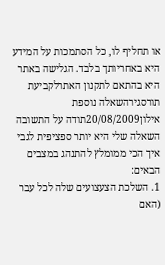או תחליף לו, כל הסתמכות על המידע היא באחריותך בלבד. הגלישה באתר היא בהתאם לתקנון האתרלקביעת תורסגירהשאלה נוספת
אילון20/08/2009תודה על התשובה
השאלה שלי היא יותר ספציפית לגבי איך הכי ממומלץ להתנהג במצבים הבאים:
1. השלכת הצעצועים שלה לכל עבר (האם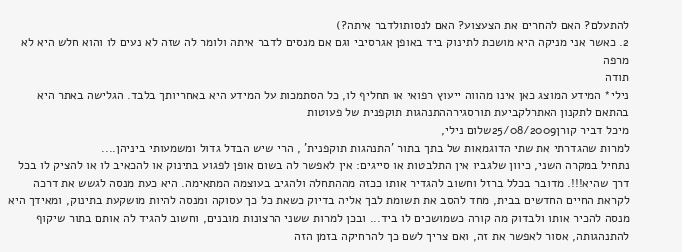להתעלם? האם להחרים את הצעצוע? האם לנסותולדבר איתה?)
2. כאשר אני מניקה היא מושכת לתינוק ביד באופן אגרסיבי וגם אם מנסים לדבר איתה ולומר לה שזה לא נעים לו והוא חלש היא לא מרפה
תודה
נילי* המידע המוצג כאן אינו מהווה ייעוץ רפואי או תחליף לו, כל הסתמכות על המידע היא באחריותך בלבד. הגלישה באתר היא בהתאם לתקנון האתרלקביעת תורסגירההתנהגות תוקפנית של פעוטות
מיכל דביר קורן25/08/2009שלום נילי,
למרות שהגדרתי את שתי הדוגמאות של בתך בתור 'התנהגות תוקפנית' , הרי שיש הבדל גדול ומשמעותי ביניהן....
נתחיל במקרה השני, כיוון שלגביו אין התלבטות או סייגים: אין לאפשר לה בשום אופן לפגוע בתינוק או להכאיב לו או להציק לו בכל דרך שהיא!!!. מדובר בכלל ברזל וחשוב להגדיר אותו ככזה מההתחלה ולהגיב בעוצמה המתאימה. היא כעת מנסה לגשש את דרכה לקראת החיים החדשים בבית, מחד להסב את תשומת לבך אליה בדיוק כשאת כל כך עסוקה ומנסה להיות מושקעת בתינוק, ומאידך היא מנסה להכיר אותו ולבדוק מה קורה כשמושכים לו ביד... ובכן למרות ששני הרצונות מובנים, וחשוב להגיד לה אותם בתור שיקוף להתנהגותה, אסור לאפשר את זה, ואם צריך לשם כך להרחיקה בזמן הזה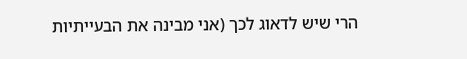הרי שיש לדאוג לכך (אני מבינה את הבעייתיות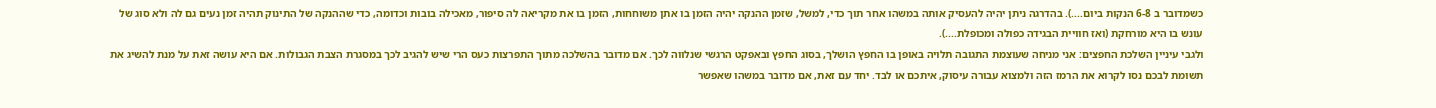כשמדובר ב 6-8 הנקות ביום....). בהדרגה ניתן יהיה להעסיק אותה במשהו אחר תוך כדי, למשל, שזמן ההנקה יהיה הזמן בו אתן משוחחות, הזמן בו את מקריאה לה סיפור, מאכילה בובות וכדומה, כדי שההנקה של התינוק תהיה זמן נעים גם לה ולא סוג של עונש בו היא מורחקת (ואז חוויית הבגידה כפולה ומכופלת....).
ולגבי עיניין השלכת החפצים: אני מניחה שעוצמת התגובה תלויה באופן בו החפץ הושלך, בסוג החפץ ובאפקט הרגשי שנלווה לכך. אם מדובר בהשלכה מתוך התפרצות כעס הרי שיש להגיב לכך במסגרת הצבת הגבולות. אם היא עושה זאת על מנת להשיג את תשומת לבכם נסו לקרוא את הרמז הזה ולמצוא עבורה עיסוק, איתכם או לבד. יחד עם זאת, אם מדובר במשהו שאפשר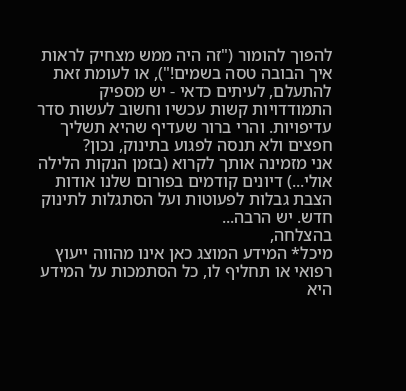להפוך להומור ("זה היה ממש מצחיק לראות איך הבובה טסה בשמים!"), או לעומת זאת להתעלם, לעיתים כדאי - יש מספיק התמודדויות קשות עכשיו וחשוב לעשות סדר עדיפויות. והרי ברור שעדיף שהיא תשליך חפצים ולא תנסה לפגוע בתינוק, נכון?
אני מזמינה אותך לקרוא (בזמן הנקות הלילה אולי...) דיונים קודמים בפורום שלנו אודות הצבת גבלות לפעוטות ועל הסתגלות לתינוק חדש. יש הרבה...
בהצלחה,
מיכל* המידע המוצג כאן אינו מהווה ייעוץ רפואי או תחליף לו, כל הסתמכות על המידע היא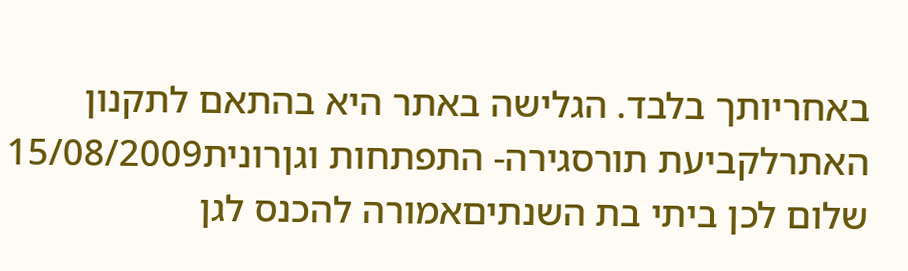באחריותך בלבד. הגלישה באתר היא בהתאם לתקנון האתרלקביעת תורסגירה- התפתחות וגןרונית15/08/2009
שלום לכן ביתי בת השנתיםאמורה להכנס לגן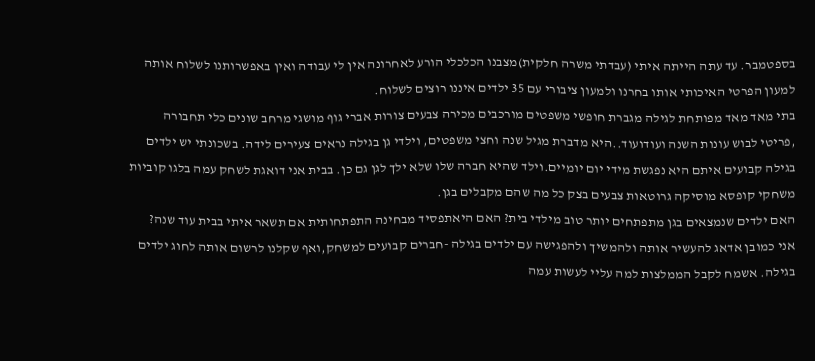בספטמבר. עד עתה הייתה איתי (עבדתי משרה חלקית)מצבנו הכלכלי הורע לאחרונה אין לי עבודה ואין באפשרותנו לשלוח אותה למעון הפרטי האיכותי אותו בחרנו ולמעון ציבורי עם 35 ילדים איננו רוצים לשלוח.
בתי מאד מאד מפותחת לגילה מגברת חופשי משפטים מורכבים מכירה צבעים צורות אברי גוף מושגי מרחב שונים כלי תחבורה ,פריטי לבוש עונות השנה ועודועוד..היא מדברת מגיל שנה וחצי משפטים, וילדי גן בגילה נראים צעירים לידה. בשכונתי יש ילדים בגילה קבועים איתם היא נפגשת מידי יום יומיים.וילד שהיא חברה שלו שלא ילך לגן גם כן. בבית אני דואגת לשחק עמה בלגו קוביות משחקי קופסא מוסיקה גרוטאות צבעים בצק כל מה שהם מקבלים בגן.
האם ילדים שנמצאים בגן מתפתחים יותר טוב מילדי בית? האם היאתפסיד מבחינה התפתחותית אם תשאר איתי בבית עוד שנה?
אני כמובן אדאג להעשיר אותה ולהמשיך ולהפגישה עם ילדים בגילה -חברים קבועים למשחק,ואף שקלנו לרשום אותה לחוג ילדים בגילה. אשמח לקבל הממלצות למה עליי לעשות עמה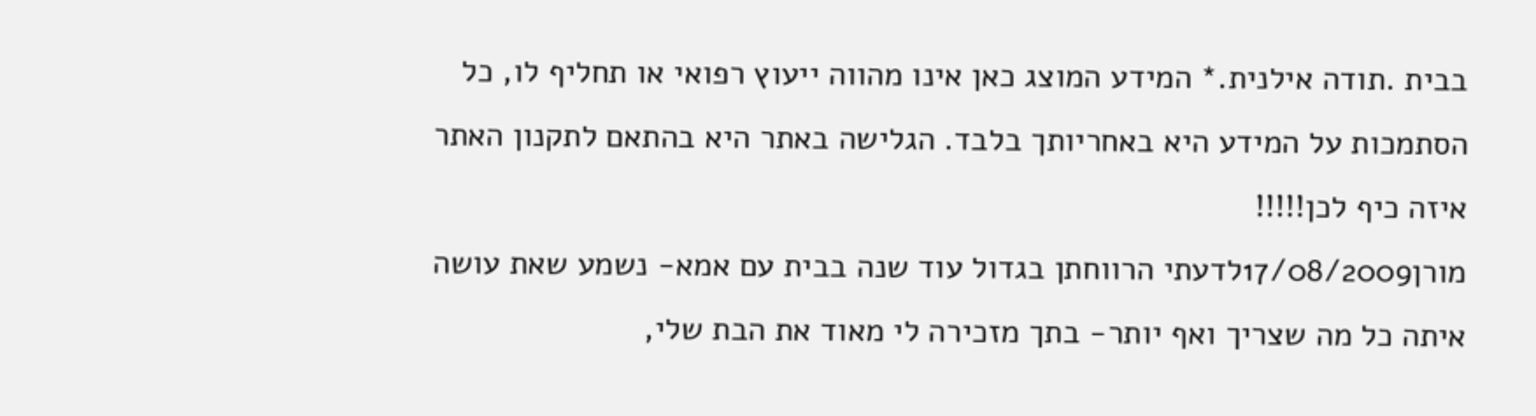בבית .תודה אילנית.* המידע המוצג כאן אינו מהווה ייעוץ רפואי או תחליף לו, כל הסתמכות על המידע היא באחריותך בלבד. הגלישה באתר היא בהתאם לתקנון האתר איזה כיף לכן!!!!!
מורן17/08/2009לדעתי הרווחתן בגדול עוד שנה בבית עם אמא- נשמע שאת עושה איתה כל מה שצריך ואף יותר- בתך מזכירה לי מאוד את הבת שלי,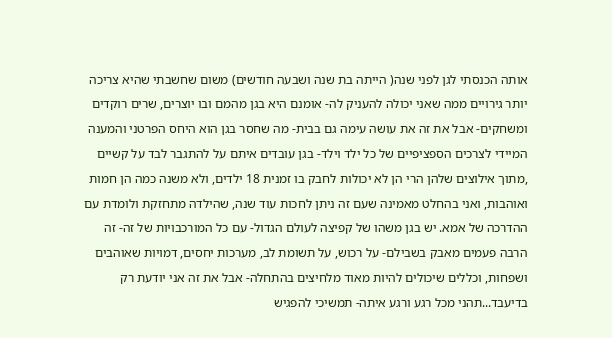אותה הכנסתי לגן לפני שנה( הייתה בת שנה ושבעה חודשים) משום שחשבתי שהיא צריכה יותר גירויים ממה שאני יכולה להעניק לה- אומנם היא בגן מהמם ובו יוצרים, שרים רוקדים ומשחקים- אבל את זה את עושה עימה גם בבית- מה שחסר בגן הוא היחס הפרטני והמענה המיידי לצרכים הספציפיים של כל ילד וילד- בגן עובדים איתם על להתגבר לבד על קשיים ,מתוך אילוצים שלהן הרי הן לא יכולות לחבק בו זמנית 18 ילדים, ולא משנה כמה הן חמות ואוהבות, ואני בהחלט מאמינה שעם זה ניתן לחכות עוד שנה, שהילדה מתחזקת ולומדת עם ההדרכה של אמא. יש בגן משהו של קפיצה לעולם הגדול- עם כל המורכבויות של זה- זה הרבה פעמים מאבק בשבילם- על רכוש, על תשומת לב, מערכות יחסים, דמויות שאוהבים ושפחות, וכללים שיכולים להיות מאוד מלחיצים בהתחלה- אבל את זה אני יודעת רק בדיעבד...תהני מכל רגע ורגע איתה- תמשיכי להפגיש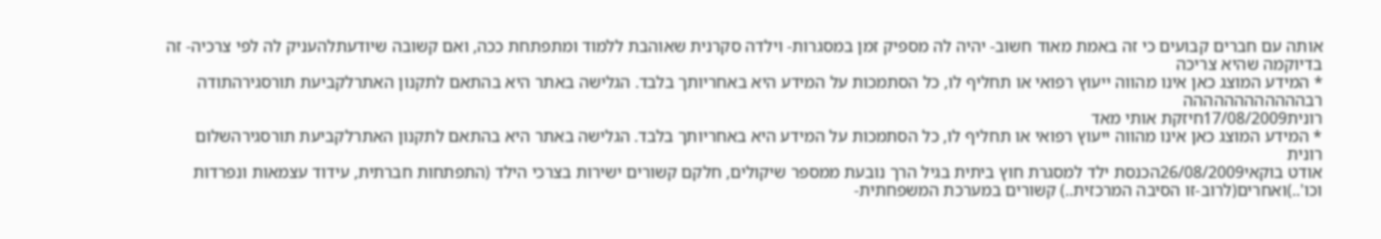אותה עם חברים קבועים כי זה באמת מאוד חשוב- יהיה לה מספיק זמן במסגרות- וילדה סקרנית שאוהבת ללמוד ומתפתחת ככה, ואם קשובה שיודעתלהעניק לה לפי צרכיה- זה בדיוקמה שהיא צריכה
* המידע המוצג כאן אינו מהווה ייעוץ רפואי או תחליף לו, כל הסתמכות על המידע היא באחריותך בלבד. הגלישה באתר היא בהתאם לתקנון האתרלקביעת תורסגירהתודה רבהההההההההההה
רונית17/08/2009חיזקת אותי מאד
* המידע המוצג כאן אינו מהווה ייעוץ רפואי או תחליף לו, כל הסתמכות על המידע היא באחריותך בלבד. הגלישה באתר היא בהתאם לתקנון האתרלקביעת תורסגירהשלום רונית
אודט בוקאי26/08/2009הכנסת ילד למסגרת חוץ ביתית בגיל הרך נובעת ממספר שיקולים, חלקם קשורים ישירות בצרכי הילד (התפתחות חברתית, עידוד עצמאות ונפרדות וכו'..)ואחרים(לרוב-זו הסיבה המרכזית..) קשורים במערכת המשפחתית-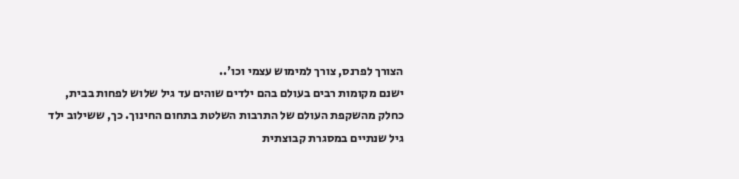הצורך לפרנס, צורך למימוש עצמי וכו'..
ישנם מקומות רבים בעולם בהם ילדים שוהים עד גיל שלוש לפחות בבית, כחלק מהשקפת העולם של התרבות השלטת בתחום החינוך. כך, ששילוב ילד גיל שנתיים במסגרת קבוצתית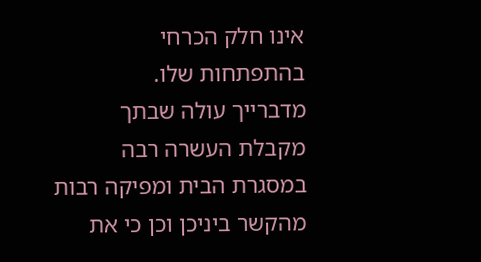אינו חלק הכרחי בהתפתחות שלו.
מדברייך עולה שבתך מקבלת העשרה רבה במסגרת הבית ומפיקה רבות מהקשר ביניכן וכן כי את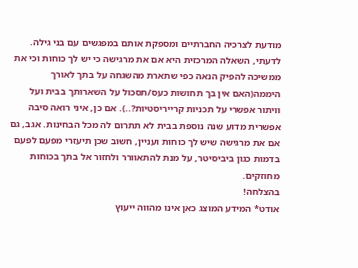מודעת לצרכיה החברתיים ומספקת אותם במפגשים עם בני גילה.
לדעתי, השאלה המרכזית היא אם את מרגישה כי יש לך כוחות וכי את ממשיכה להפיק הנאה כפי שתארת מהשגחה על בתך לאורך היממה(האם אין בך תחושות כעס/תסכול על השארותך בבית ועל וויתור אפשרי על תכניות קרייריסטיות?..). אם כן, איני רואה סיבה אפשרית מדוע שנה נוספת בבית לא תתרום לה מכל הבחינות. אגב, גם אם את מרגישה שיש לך כוחות ועניין, חשוב שכן תיעזרי מפעם לפעם בדמות כגון ביביסיטר, על מנת להתאוורר ולחזור אל בתך בכוחות מחוזקים.
בהצלחה!
אודט* המידע המוצג כאן אינו מהווה ייעוץ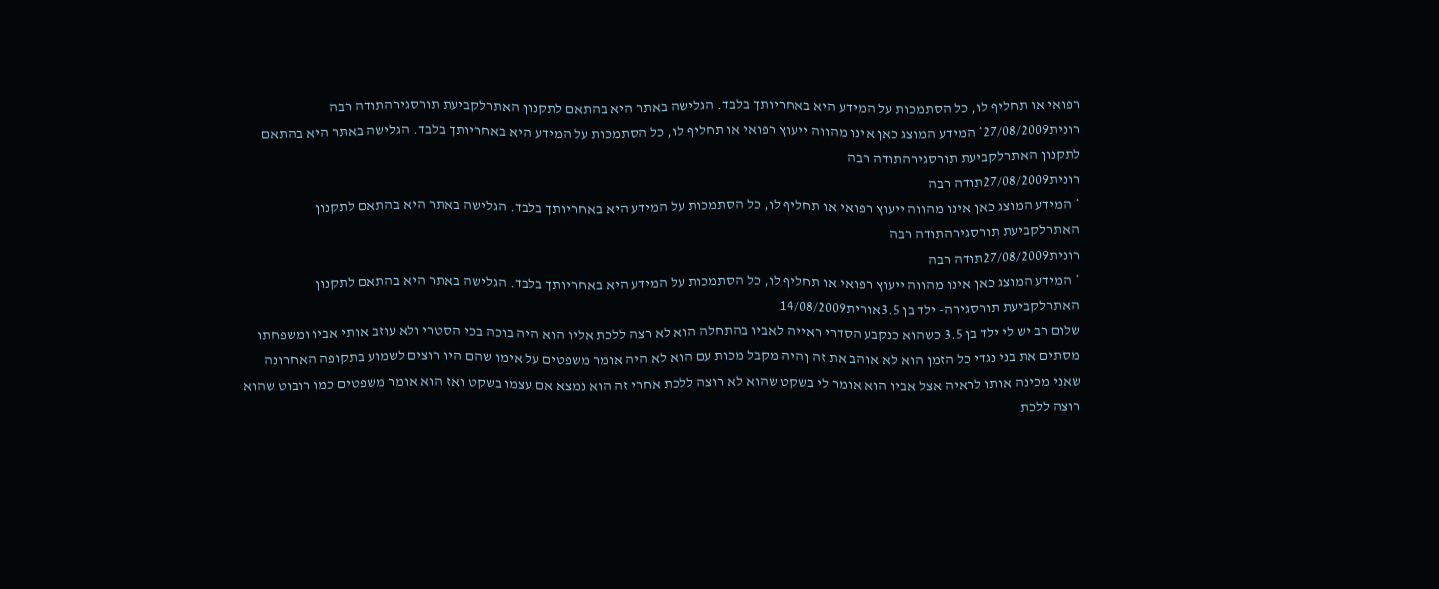רפואי או תחליף לו, כל הסתמכות על המידע היא באחריותך בלבד. הגלישה באתר היא בהתאם לתקנון האתרלקביעת תורסגירהתודה רבה
רונית27/08/2009* המידע המוצג כאן אינו מהווה ייעוץ רפואי או תחליף לו, כל הסתמכות על המידע היא באחריותך בלבד. הגלישה באתר היא בהתאם לתקנון האתרלקביעת תורסגירהתודה רבה
רונית27/08/2009תודה רבה
* המידע המוצג כאן אינו מהווה ייעוץ רפואי או תחליף לו, כל הסתמכות על המידע היא באחריותך בלבד. הגלישה באתר היא בהתאם לתקנון האתרלקביעת תורסגירהתודה רבה
רונית27/08/2009תודה רבה
* המידע המוצג כאן אינו מהווה ייעוץ רפואי או תחליף לו, כל הסתמכות על המידע היא באחריותך בלבד. הגלישה באתר היא בהתאם לתקנון האתרלקביעת תורסגירה- ילד בן 3.5אורית14/08/2009
שלום רב יש לי ילד בן 3.5 כשהוא כנקבע הסדרי ראייה לאביו בהתחלה הוא לא רצה ללכת אליו הוא היה בוכה בכי הסטרי ולא עוזב אותי אביו ומשפחתו מסתים את בני נגדי כל הזמן הוא לא אוהב את זה ןהיה מקבל מכות עם הוא לא היה אומר משפטים על אימו שהם היו רוצים לשמוע בתקופה האחרונה שאני מכינה אותו לראיה אצל אביו הוא אומר לי בשקט שהוא לא רוצה ללכת אחרי זה הוא נמצא אם עצמו בשקט ואז הוא אומר משפטים כמו רובוט שהוא רוצה ללכת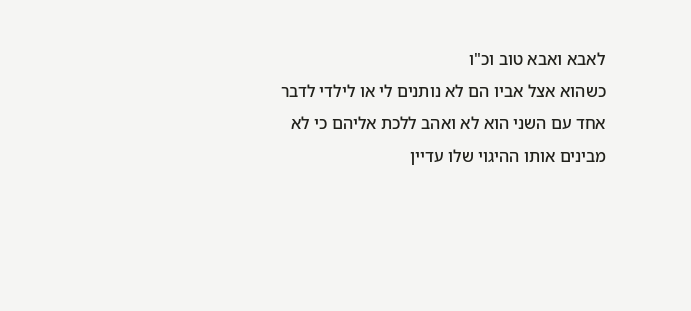לאבא ואבא טוב וכ"ו
כשהוא אצל אביו הם לא נותנים לי או לילדי לדבר אחד עם השני הוא לא ואהב ללכת אליהם כי לא מבינים אותו ההיגוי שלו עדיין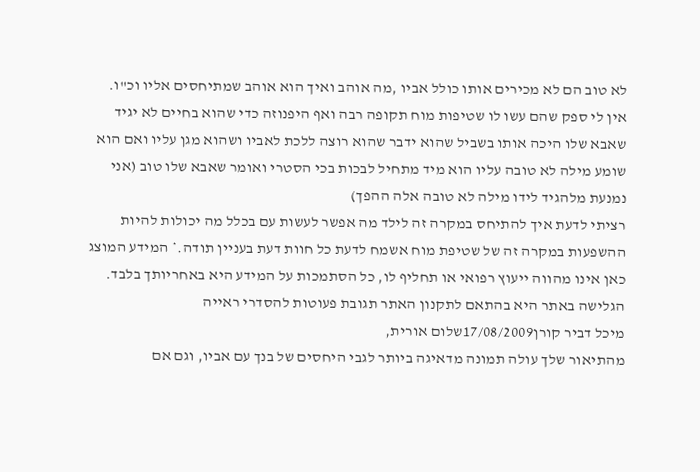לא טוב הם לא מכירים אותו כולל אביו ,מה אוהב ואיך הוא אוהב שמתיחסים אליו וכ"ו.
אין לי ספק שהם עשו לו שטיפות מוח תקופה רבה ואף היפנוזה כדי שהוא בחיים לא יגיד שאבא שלו היכה אותו בשביל שהוא ידבר שהוא רוצה ללכת לאביו ושהוא מגן עליו ואם הוא שומע מילה לא טובה עליו הוא מיד מתחיל לבכות בכי הסטרי ואומר שאבא שלו טוב (אני נמנעת מלהגיד לידו מילה לא טובה אלה ההפך)
רציתי לדעת איך להתיחס במקרה זה לילד מה אפשר לעשות עם בכלל מה יכולות להיות ההשפעות במקרה זה של שטיפת מוח אשמח לדעת כל חוות דעת בעניין תודה.* המידע המוצג כאן אינו מהווה ייעוץ רפואי או תחליף לו, כל הסתמכות על המידע היא באחריותך בלבד. הגלישה באתר היא בהתאם לתקנון האתר תגובת פעוטות להסדרי ראייה
מיכל דביר קורן17/08/2009שלום אורית,
מהתיאור שלך עולה תמונה מדאיגה ביותר לגבי היחסים של בנך עם אביו, וגם אם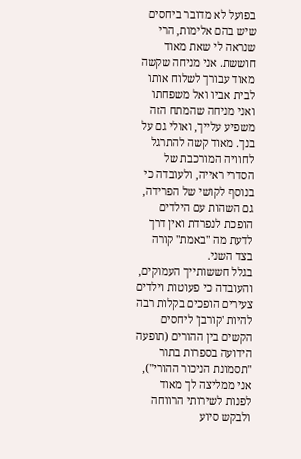בפועל לא מדובר ביחסים שיש בהם אלימות, הרי שנראה לי שאת מאוד חוששת. אני מניחה שקשה מאוד עבורך לשלוח אותו לבית אביו ואל משפחתו ואני מניחה שהמתח הזה משפיע עלייך, ואולי גם על בנך. מאוד קשה להתרגל לחוויה המורכבת של הסדרי ראייה, ולעובדה כי בנוסף לקושי של הפרידה, גם השהות עם הילדים הופכת לנפרדת ואין דרך לדעת מה "באמת" קורה בצד השני.
בגלל חששותייך העמוקים, והעובדה כי פעוטות וילדים צעירים הופכים בקלות רבה להיות 'קורבן' ליחסים הקשים בין ההורים (תופעה הידועה בספרות בתור "תסמונת הניכור ההורי"), אני ממליצה לך מאוד לפנות לשירותי הרווחה ולבקש סיוע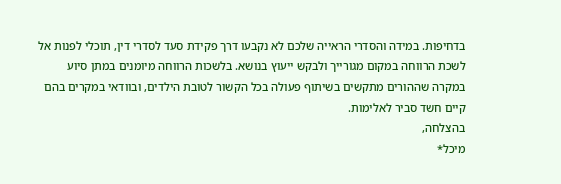בדחיפות. במידה והסדרי הראייה שלכם לא נקבעו דרך פקידת סעד לסדרי דין, תוכלי לפנות אל לשכת הרווחה במקום מגורייך ולבקש ייעוץ בנושא. בלשכות הרווחה מיומנים במתן סיוע במקרה שההורים מתקשים בשיתוף פעולה בכל הקשור לטובת הילדים, ובוודאי במקרים בהם קיים חשד סביר לאלימות.
בהצלחה,
מיכל*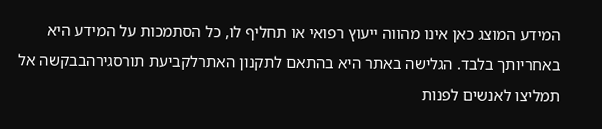המידע המוצג כאן אינו מהווה ייעוץ רפואי או תחליף לו, כל הסתמכות על המידע היא באחריותך בלבד. הגלישה באתר היא בהתאם לתקנון האתרלקביעת תורסגירהבבקשה אל תמליצו לאנשים לפנות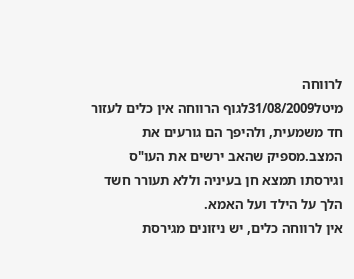לרווחה
מיטל31/08/2009לגוף הרווחה אין כלים לעזור חד משמעית, ולהיפך הם גורעים את המצב.מספיק שהאב ירשים את העו"ס וגירסתו תמצא חן בעיניה וללא תעורר חשד הלך על הילד ועל האמא.
אין לרווחה כלים, יש ניזונים מגירסת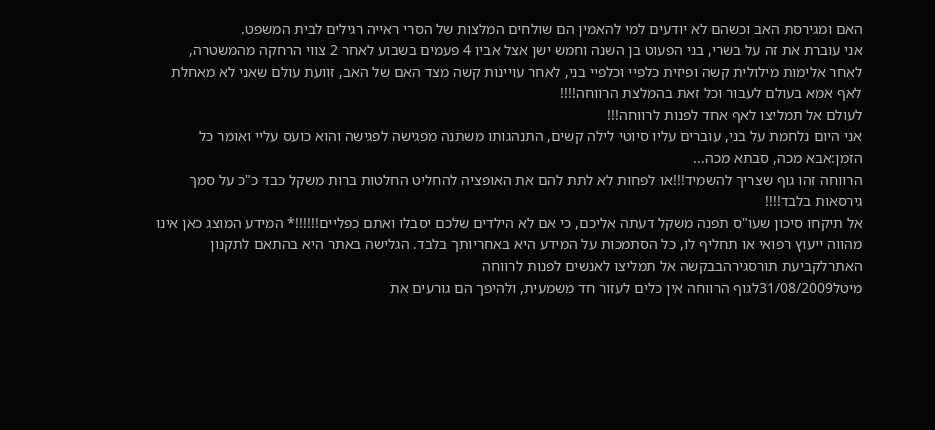האם ומגירסת האב וכשהם לא יודעים למי להאמין הם שולחים המלצות של הסרי ראייה רגילים לבית המשפט.
אני עוברת את זה על בשרי, בני הפעוט בן השנה וחמש ישן אצל אביו 4 פעמים בשבוע לאחר 2 צווי הרחקה מהמשטרה, לאחר אלימות מילולית קשה ופיזית כלפיי וכלפיי בני, לאחר עויינות קשה מצד האם של האב, זוועת עולם שאני לא מאחלת לאף אמא בעולם לעבור וכל זאת בהמלצת הרווחה!!!!
לעולם אל תמליצו לאף אחד לפנות לרווחה!!!
אני היום נלחמת על בני, עוברים עליו סיוטי לילה קשים, התנהגותו משתנה מפגישה לפגישה והוא כועס עליי ואומר כל הזמן:אבא מכה, סבתא מכה...
הרווחה זהו גוף שצריך להשמיד!!!או לפחות לא לתת להם את האופציה להחליט החלטות ברות משקל כבד כ"כ על סמך גירסאות בלבד!!!!
אל תיקחו סיכון שעו"ס תפנה משקל דעתה אליכם, כי אם לא הילדים שלכם יסבלו ואתם כפליים!!!!!!* המידע המוצג כאן אינו מהווה ייעוץ רפואי או תחליף לו, כל הסתמכות על המידע היא באחריותך בלבד. הגלישה באתר היא בהתאם לתקנון האתרלקביעת תורסגירהבבקשה אל תמליצו לאנשים לפנות לרווחה
מיטל31/08/2009לגוף הרווחה אין כלים לעזור חד משמעית, ולהיפך הם גורעים את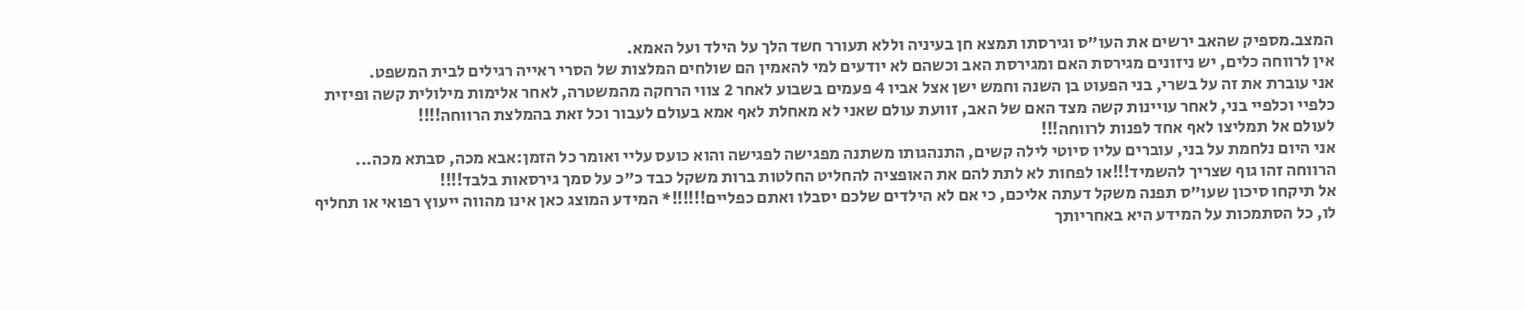המצב.מספיק שהאב ירשים את העו"ס וגירסתו תמצא חן בעיניה וללא תעורר חשד הלך על הילד ועל האמא.
אין לרווחה כלים, יש ניזונים מגירסת האם ומגירסת האב וכשהם לא יודעים למי להאמין הם שולחים המלצות של הסרי ראייה רגילים לבית המשפט.
אני עוברת את זה על בשרי, בני הפעוט בן השנה וחמש ישן אצל אביו 4 פעמים בשבוע לאחר 2 צווי הרחקה מהמשטרה, לאחר אלימות מילולית קשה ופיזית כלפיי וכלפיי בני, לאחר עויינות קשה מצד האם של האב, זוועת עולם שאני לא מאחלת לאף אמא בעולם לעבור וכל זאת בהמלצת הרווחה!!!!
לעולם אל תמליצו לאף אחד לפנות לרווחה!!!
אני היום נלחמת על בני, עוברים עליו סיוטי לילה קשים, התנהגותו משתנה מפגישה לפגישה והוא כועס עליי ואומר כל הזמן:אבא מכה, סבתא מכה...
הרווחה זהו גוף שצריך להשמיד!!!או לפחות לא לתת להם את האופציה להחליט החלטות ברות משקל כבד כ"כ על סמך גירסאות בלבד!!!!
אל תיקחו סיכון שעו"ס תפנה משקל דעתה אליכם, כי אם לא הילדים שלכם יסבלו ואתם כפליים!!!!!!* המידע המוצג כאן אינו מהווה ייעוץ רפואי או תחליף לו, כל הסתמכות על המידע היא באחריותך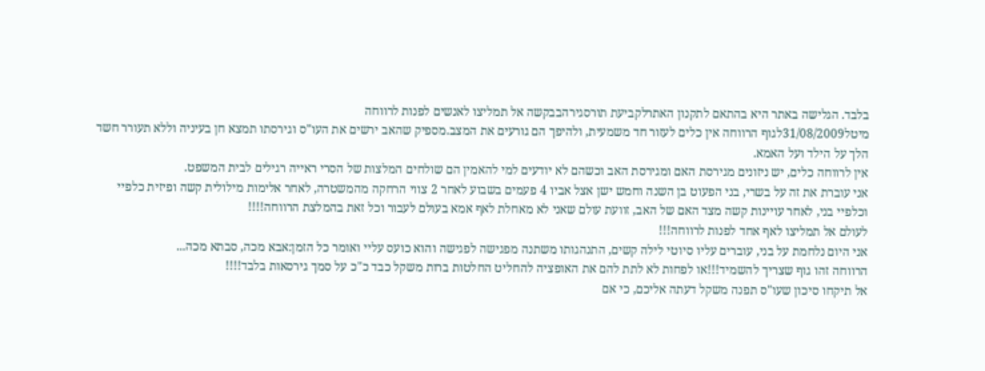בלבד. הגלישה באתר היא בהתאם לתקנון האתרלקביעת תורסגירהבבקשה אל תמליצו לאנשים לפנות לרווחה
מיטל31/08/2009לגוף הרווחה אין כלים לעזור חד משמעית, ולהיפך הם גורעים את המצב.מספיק שהאב ירשים את העו"ס וגירסתו תמצא חן בעיניה וללא תעורר חשד הלך על הילד ועל האמא.
אין לרווחה כלים, יש ניזונים מגירסת האם ומגירסת האב וכשהם לא יודעים למי להאמין הם שולחים המלצות של הסרי ראייה רגילים לבית המשפט.
אני עוברת את זה על בשרי, בני הפעוט בן השנה וחמש ישן אצל אביו 4 פעמים בשבוע לאחר 2 צווי הרחקה מהמשטרה, לאחר אלימות מילולית קשה ופיזית כלפיי וכלפיי בני, לאחר עויינות קשה מצד האם של האב, זוועת עולם שאני לא מאחלת לאף אמא בעולם לעבור וכל זאת בהמלצת הרווחה!!!!
לעולם אל תמליצו לאף אחד לפנות לרווחה!!!
אני היום נלחמת על בני, עוברים עליו סיוטי לילה קשים, התנהגותו משתנה מפגישה לפגישה והוא כועס עליי ואומר כל הזמן:אבא מכה, סבתא מכה...
הרווחה זהו גוף שצריך להשמיד!!!או לפחות לא לתת להם את האופציה להחליט החלטות ברות משקל כבד כ"כ על סמך גירסאות בלבד!!!!
אל תיקחו סיכון שעו"ס תפנה משקל דעתה אליכם, כי אם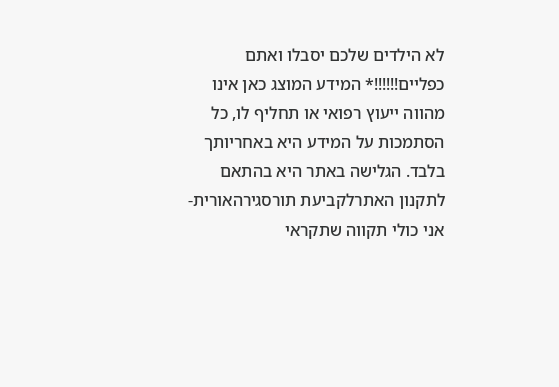לא הילדים שלכם יסבלו ואתם כפליים!!!!!!* המידע המוצג כאן אינו מהווה ייעוץ רפואי או תחליף לו, כל הסתמכות על המידע היא באחריותך בלבד. הגלישה באתר היא בהתאם לתקנון האתרלקביעת תורסגירהאורית-אני כולי תקווה שתקראי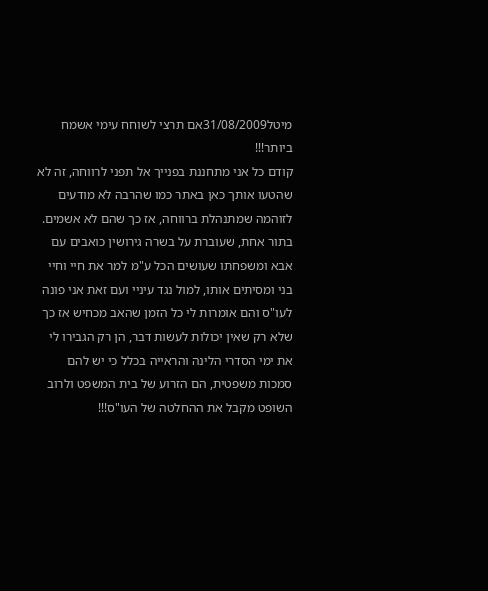מיטל31/08/2009אם תרצי לשוחח עימי אשמח ביותר!!!
קודם כל אני מתחננת בפנייך אל תפני לרווחה, זה לא שהטעו אותך כאן באתר כמו שהרבה לא מודעים לזוהמה שמתנהלת ברווחה, אז כך שהם לא אשמים.
בתור אחת, שעוברת על בשרה גירושין כואבים עם אבא ומשפחתו שעושים הכל ע"מ למר את חיי וחיי בני ומסיתים אותו, למול נגד עיניי ועם זאת אני פונה לעו"ס והם אומרות לי כל הזמן שהאב מכחיש אז כך שלא רק שאין יכולות לעשות דבר, הן רק הגבירו לי את ימי הסדרי הלינה והראייה בכלל כי יש להם סמכות משפטית, הם הזרוע של בית המשפט ולרוב השופט מקבל את ההחלטה של העו"ס!!!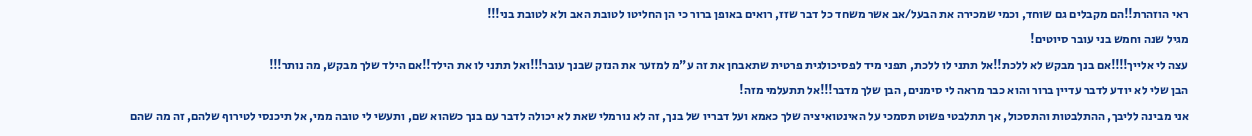ראי הוזהרת!!הם מקבלים גם שוחד, וכמי שמכירה את הבעל/אב אשר משחד כל דבר שזז, רואים באופן ברור כי הן החליטו לטובת האב ולא לטובת בני!!!
מגיל שנה וחמש בני עובר סיוטים!
עצה לי אלייך!!!!אם בנך מבקש לא ללכת!!אל תתני לו ללכת, תפני מיד לפסיכולגית פרטית שתאבחן את זה ע"מ למזער את הנזק שבנך עובר!!!ואל תתני לו את הילד!!אם הילד שלך מבקש, מה נותר!!!
הבן שלי לא יודע לדבר עדיין ברור והוא כבר מראה לי סימנים, הבן שלך מדבר!!!אל תתעלמי מזה!
אני מבינה לליבך, ההתלבטות והתסכול, אך תתלבטי פשוט תסמכי על האינטואיציה שלך כאמא ועל דבריו של בנך, זה לא נורמלי שאת לא יכולה לדבר עם בנך כשהוא שם, ותעשי לי טובה ממי, אל תיכנסי לטירוף שלהם, זה מה שהם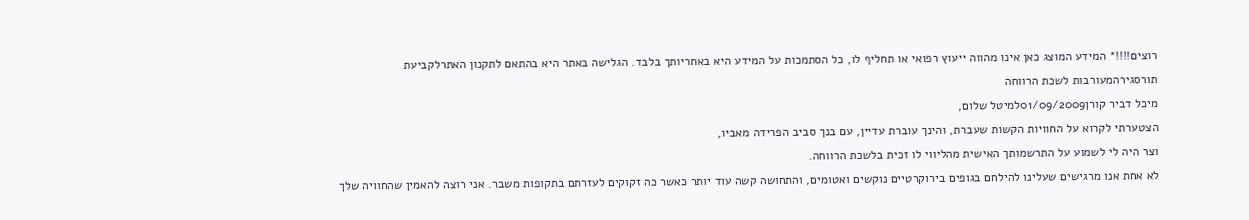רוצים!!!!* המידע המוצג כאן אינו מהווה ייעוץ רפואי או תחליף לו, כל הסתמכות על המידע היא באחריותך בלבד. הגלישה באתר היא בהתאם לתקנון האתרלקביעת תורסגירהמעורבות לשכת הרווחה
מיכל דביר קורן01/09/2009למיטל שלום,
הצטערתי לקרוא על החוויות הקשות שעברת, והינך עוברת עדיין, עם בנך סביב הפרידה מאביו,
וצר היה לי לשמוע על התרשמותך האישית מהליווי לו זכית בלשכת הרווחה.
לא אחת אנו מרגישים שעלינו להילחם בגופים בירוקרטיים נוקשים ואטומים, והתחושה קשה עוד יותר כאשר כה זקוקים לעזרתם בתקופות משבר. אני רוצה להאמין שהחוויה שלך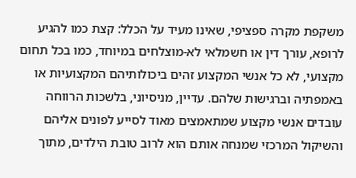משקפת מקרה ספציפי, שאינו מעיד על הכלל: קצת כמו להגיע לרופא, עורך דין או חשמלאי לא-מוצלחים במיוחד, כמו בכל תחום מקצועי, לא כל אנשי המקצוע זהים ביכולותיהם המקצועיות או באמפתיה וברגישות שלהם. עדיין, מניסיוני, בלשכות הרווחה עובדים אנשי מקצוע שמתאמצים מאוד לסייע לפונים אליהם והשיקול המרכזי שמנחה אותם הוא לרוב טובת הילדים, מתוך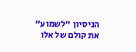הניסיון "לשמוע" את קולם של אלו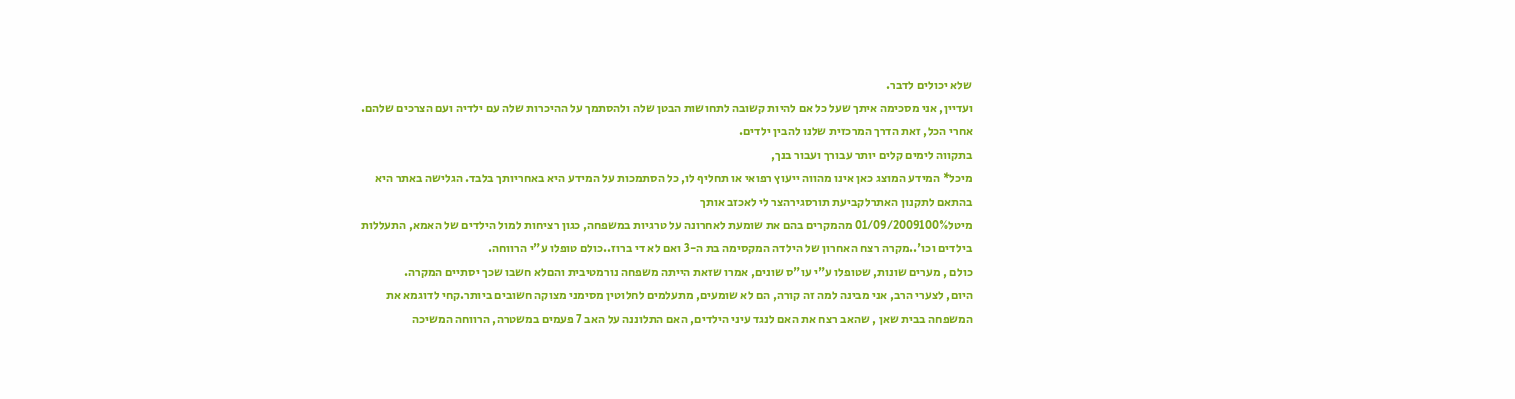שלא יכולים לדבר.
ועדיין, אני מסכימה איתך שעל כל אם להיות קשובה לתחושות הבטן שלה ולהסתמך על ההיכרות שלה עם ילדיה ועם הצרכים שלהם. אחרי הכל, זאת הדרך המרכזית שלנו להבין ילדים.
בתקווה לימים קלים יותר עבורך ועבור בנך,
מיכל* המידע המוצג כאן אינו מהווה ייעוץ רפואי או תחליף לו, כל הסתמכות על המידע היא באחריותך בלבד. הגלישה באתר היא בהתאם לתקנון האתרלקביעת תורסגירהצר לי לאכזב אותך
מיטל01/09/2009100% מהמקרים בהם את שומעת לאחרונה על טרגיות במשפחה, כגון רציחות למול הילדים של האמא, התעללות בילדים וכו'..מקרה רצח האחרון של הילדה המקסימה בת ה-3 ואם לא די ברוז..כולם טופלו ע"י הרווחה.
כולם , מערים שונות, שטופלו ע"י עו"ס שונים, אמרו שזאת הייתה משפחה נורמטיבית והםלא חשבו שכך יסתיים המקרה.
היום, לצערי הרב, אני מבינה למה זה קורה, הם לא שומעים, מתעלמים לחלוטין מסימני מצוקה חשובים ביותר.קחי לדוגמא את המשפחה בבית שאן , שהאב רצח את האם לנגד עיני הילדים, האם התלוננה על האב 7 פעמים במשטרה, הרווחה המשיכה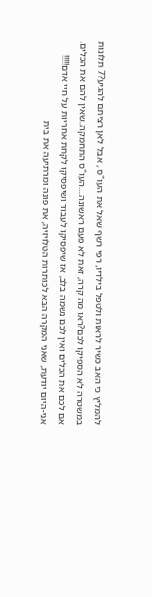להמליץ כי האב כשיר לראות ולטפל בילדיו, רפי רשף שאל את העו"ס , אבל לאן רציתם להגיע?7 תלונות במשטרה לא הספיקו לכם?ראו מה קרה, זאת לא פעם ראשונה....העו"ס התחמקה..שאין להם את הכלים.
אם לכם את הכלים ואין לכם נשמה בלב, אז שיפסיקו לעבוד ושיפסיקו לקחת אחריות על חיי אדם!!!!!
אני-היום יודעת, שאני המקרה הבא לכותרות הטלויזיה, את פונה ומרתיעה את בית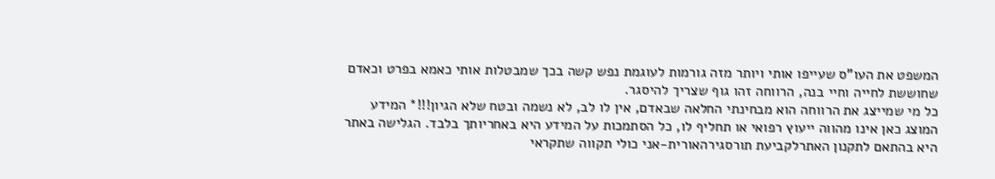המשפט את העו"ס שעייפו אותי ויותר מזה גורמות לעוגמת נפש קשה בכך שמבטלות אותי כאמא בפרט וכאדם שחוששת לחייה וחיי בנה, הרווחה זהו גוף שצריך להיסגר.
כל מי שמייצג את הרווחה הוא מבחינתי החלאה שבאדם, אין לו לב, לא נשמה ובטח שלא הגיון!!!* המידע המוצג כאן אינו מהווה ייעוץ רפואי או תחליף לו, כל הסתמכות על המידע היא באחריותך בלבד. הגלישה באתר היא בהתאם לתקנון האתרלקביעת תורסגירהאורית-אני כולי תקווה שתקראי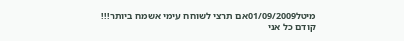מיטל01/09/2009אם תרצי לשוחח עימי אשמח ביותר!!!
קודם כל אני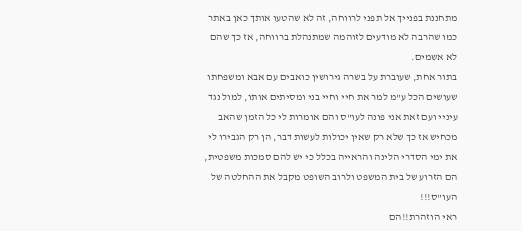מתחננת בפנייך אל תפני לרווחה, זה לא שהטעו אותך כאן באתר כמו שהרבה לא מודעים לזוהמה שמתנהלת ברווחה, אז כך שהם לא אשמים.
בתור אחת, שעוברת על בשרה גירושין כואבים עם אבא ומשפחתו שעושים הכל ע"מ למר את חיי וחיי בני ומסיתים אותו, למול נגד עיניי ועם זאת אני פונה לעו"ס והם אומרות לי כל הזמן שהאב מכחיש אז כך שלא רק שאין יכולות לעשות דבר, הן רק הגבירו לי את ימי הסדרי הלינה והראייה בכלל כי יש להם סמכות משפטית, הם הזרוע של בית המשפט ולרוב השופט מקבל את ההחלטה של העו"ס!!!
ראי הוזהרת!!הם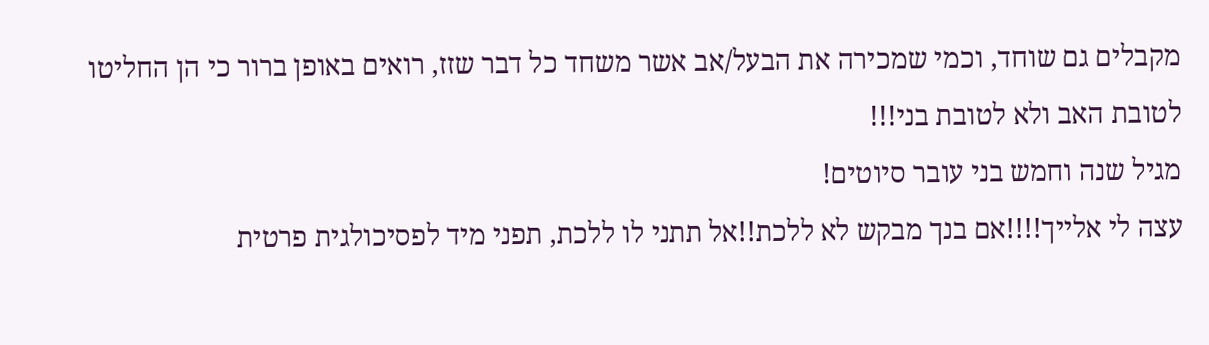מקבלים גם שוחד, וכמי שמכירה את הבעל/אב אשר משחד כל דבר שזז, רואים באופן ברור כי הן החליטו לטובת האב ולא לטובת בני!!!
מגיל שנה וחמש בני עובר סיוטים!
עצה לי אלייך!!!!אם בנך מבקש לא ללכת!!אל תתני לו ללכת, תפני מיד לפסיכולגית פרטית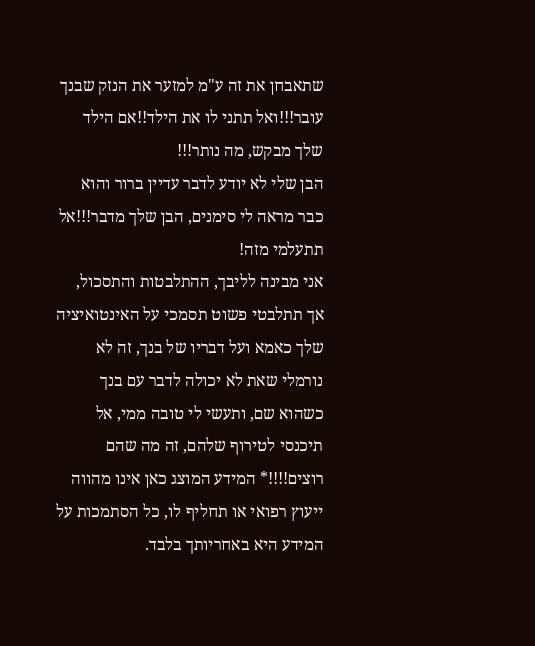שתאבחן את זה ע"מ למזער את הנזק שבנך עובר!!!ואל תתני לו את הילד!!אם הילד שלך מבקש, מה נותר!!!
הבן שלי לא יודע לדבר עדיין ברור והוא כבר מראה לי סימנים, הבן שלך מדבר!!!אל תתעלמי מזה!
אני מבינה לליבך, ההתלבטות והתסכול, אך תתלבטי פשוט תסמכי על האינטואיציה שלך כאמא ועל דבריו של בנך, זה לא נורמלי שאת לא יכולה לדבר עם בנך כשהוא שם, ותעשי לי טובה ממי, אל תיכנסי לטירוף שלהם, זה מה שהם רוצים!!!!* המידע המוצג כאן אינו מהווה ייעוץ רפואי או תחליף לו, כל הסתמכות על המידע היא באחריותך בלבד.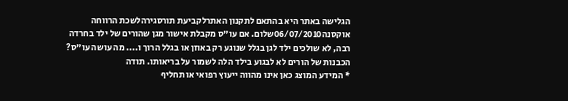הגלישה באתר היא בהתאם לתקנון האתרלקביעת תורסגירהלשכת הרווחה
אוקסנה06/07/2010שלום. אם עו"ס מקבלת אישור מגן שהורים של ילד בחרדה רבה, לא שולכים ילד לגן בגלל שנוגע רק באוזן או בגלל הרוך ו.... מה עושה עו"ס? הכבנות של הורים לא לבגוע בילד הלה לשמור על בריאותו. תודה
* המידע המוצג כאן אינו מהווה ייעוץ רפואי או תחליף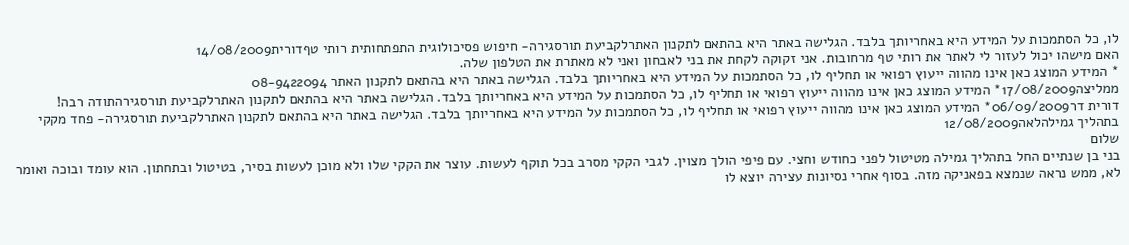לו, כל הסתמכות על המידע היא באחריותך בלבד. הגלישה באתר היא בהתאם לתקנון האתרלקביעת תורסגירה- חיפוש פסיכולוגית התפתחותית רותי טףדורית14/08/2009
האם מישהו יכול לעזור לי לאתר את רותי טף מרחובות. אני זקוקה לקחת את בני לאבחון ואני לא מאתרת את הטלפון שלה.
* המידע המוצג כאן אינו מהווה ייעוץ רפואי או תחליף לו, כל הסתמכות על המידע היא באחריותך בלבד. הגלישה באתר היא בהתאם לתקנון האתר 08-9422094
ממליצה17/08/2009* המידע המוצג כאן אינו מהווה ייעוץ רפואי או תחליף לו, כל הסתמכות על המידע היא באחריותך בלבד. הגלישה באתר היא בהתאם לתקנון האתרלקביעת תורסגירהתודה רבה!
דורית דר06/09/2009* המידע המוצג כאן אינו מהווה ייעוץ רפואי או תחליף לו, כל הסתמכות על המידע היא באחריותך בלבד. הגלישה באתר היא בהתאם לתקנון האתרלקביעת תורסגירה- פחד מקקי בתהליך גמילהלאה12/08/2009
שלום
בני בן שנתיים החל בתהליך גמילה מטיטול לפני כחודש וחצי. עם פיפי הולך מצוין. לגבי הקקי מסרב בכל תוקף לעשות. עוצר את הקקי שלו ולא מוכן לעשות בסיר, בטיטול ובתחתון. הוא עומד ובוכה ואומר לא, ממש נראה שנמצא בפאניקה מזה. בסוף אחרי נסיונות עצירה יוצא לו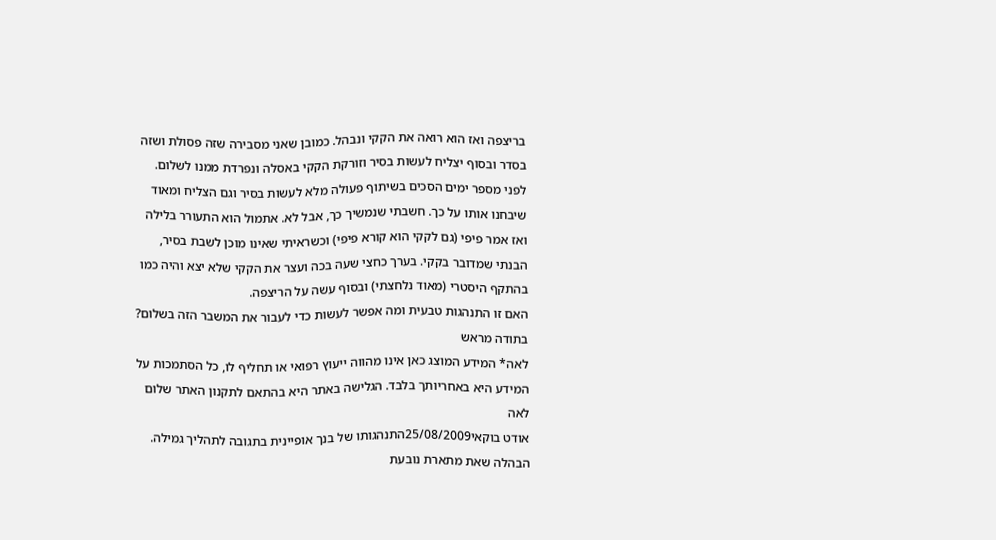בריצפה ואז הוא רואה את הקקי ונבהל. כמובן שאני מסבירה שזה פסולת ושזה בסדר ובסוף יצליח לעשות בסיר וזורקת הקקי באסלה ונפרדת ממנו לשלום. לפני מספר ימים הסכים בשיתוף פעולה מלא לעשות בסיר וגם הצליח ומאוד שיבחנו אותו על כך. חשבתי שנמשיך כך, אבל לא. אתמול הוא התעורר בלילה ואז אמר פיפי (גם לקקי הוא קורא פיפי) וכשראיתי שאינו מוכן לשבת בסיר, הבנתי שמדובר בקקי. בערך כחצי שעה בכה ועצר את הקקי שלא יצא והיה כמו בהתקף היסטרי (מאוד נלחצתי) ובסוף עשה על הריצפה.
האם זו התנהגות טבעית ומה אפשר לעשות כדי לעבור את המשבר הזה בשלום?
בתודה מראש
לאה* המידע המוצג כאן אינו מהווה ייעוץ רפואי או תחליף לו, כל הסתמכות על המידע היא באחריותך בלבד. הגלישה באתר היא בהתאם לתקנון האתר שלום לאה
אודט בוקאי25/08/2009התנהגותו של בנך אופיינית בתגובה לתהליך גמילה. הבהלה שאת מתארת נובעת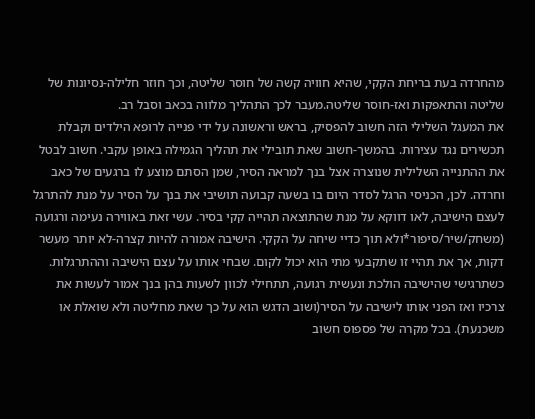מהחרדה בעת בריחת הקקי, שהיא חוויה קשה של חוסר שליטה, וכך חוזר חלילה-נסיונות של שליטה והתאפקות ואז-חוסר שליטה.מעבר לכך התהליך מלווה בכאב וסבל רב.
את המעגל השלילי הזה חשוב להפסיק, בראש וראשונה על ידי פנייה לרופא הילדים וקבלת תכשירים נגד עצירות. בהמשך-חשוב שאת תובילי את תהליך הגמילה באופן עקבי. חשוב לבטל את ההתנייה השלילית שנוצרה אצל בנך למראה הסיר, שמן הסתם מוצע לו ברגעים של כאב וחרדה. לכן, הכניסי הרגל לסדר היום בו בשעה קבועה תושיבי את בנך על הסיר על מנת להתרגל לעצם הישיבה, לאו דווקא על מנת שהתוצאה תהייה קקי בסיר. עשי זאת באווירה נעימה ורגועה (משחק/שיר/סיפור*ולא תוך כדיי שיחה על הקקי. הישיבה אמורה להיות קצרה-לא יותר מעשר דקות, אך את תהיי זו שתקבעי מתי הוא יכול לקום. שבחי אותו על עצם הישיבה וההתרגלות. כשתרגישי שהישיבה הולכת ונעשית רגועה, תתחילי לכוון לשעות בהן בנך אמור לעשות את צרכיו ואז הפני אותו לישיבה על הסיר(ושוב הדגש הוא על כך שאת מחליטה ולא שואלת או משכנעת). בכל מקרה של פספוס חשוב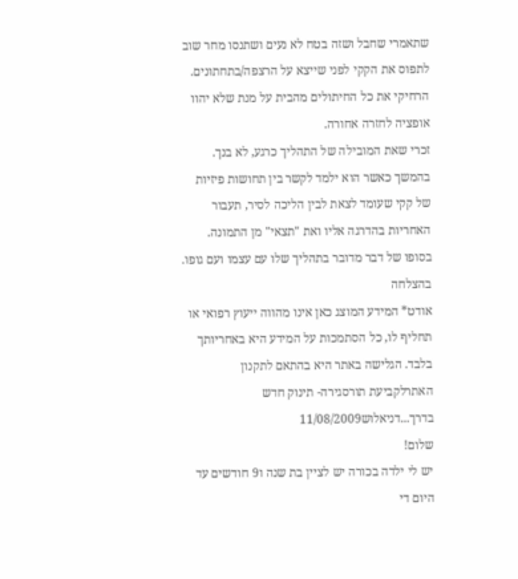שתאמרי שחבל ושזה בטח לא נעים ושתנסו מחר שוב לתפוס את הקקי לפני שייצא על הרצפה/בתחתונים.
הרחיקי את כל החיתולים מהבית על מנת שלא יהוו אופציה לחזרה אחורה.
זכרי שאת המובילה של התהליך כרגע, לא בנך. בהמשך כאשר הוא ילמד לקשר בין תחושות פיזיות של קקי שעומד לצאת לבין הליכה לסיר, תעבור האחריות בהדרגה אליו ואת "תצאי" מן התמונה. בסופו של דבר מדובר בתהליך שלו עם עצמו ועם גופו.
בהצלחה
אודט* המידע המוצג כאן אינו מהווה ייעוץ רפואי או תחליף לו, כל הסתמכות על המידע היא באחריותך בלבד. הגלישה באתר היא בהתאם לתקנון האתרלקביעת תורסגירה- תינוק חדש בדרך...דניאלוש11/08/2009
שלום!
יש לי ילדה בכורה יש לציין בת שנה ו9 חודשים עד היום די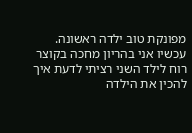מפונקת טוב ילדה ראשונה.
עכשיו אני בהריון מחכה בקוצר רוח לילד השני רציתי לדעת איך להכין את הילדה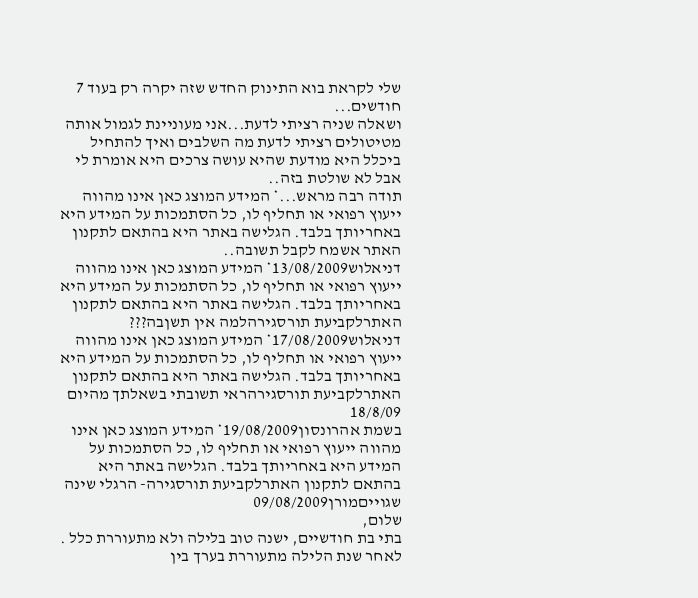שלי לקראת בוא התינוק החדש שזה יקרה רק בעוד 7 חודשים...
ושאלה שניה רציתי לדעת...אני מעוניינת לגמול אותה מטיטולים רציתי לדעת מה השלבים ואיך להתחיל ביכלל היא מודעת שהיא עושה צרכים היא אומרת לי אבל לא שולטת בזה..
תודה רבה מראש...* המידע המוצג כאן אינו מהווה ייעוץ רפואי או תחליף לו, כל הסתמכות על המידע היא באחריותך בלבד. הגלישה באתר היא בהתאם לתקנון האתר אשמח לקבל תשובה..
דניאלוש13/08/2009* המידע המוצג כאן אינו מהווה ייעוץ רפואי או תחליף לו, כל הסתמכות על המידע היא באחריותך בלבד. הגלישה באתר היא בהתאם לתקנון האתרלקביעת תורסגירהלמה אין תשןבה???
דניאלוש17/08/2009* המידע המוצג כאן אינו מהווה ייעוץ רפואי או תחליף לו, כל הסתמכות על המידע היא באחריותך בלבד. הגלישה באתר היא בהתאם לתקנון האתרלקביעת תורסגירהראי תשובתי בשאלתך מהיום 18/8/09
בשמת אהרונסון19/08/2009* המידע המוצג כאן אינו מהווה ייעוץ רפואי או תחליף לו, כל הסתמכות על המידע היא באחריותך בלבד. הגלישה באתר היא בהתאם לתקנון האתרלקביעת תורסגירה- הרגלי שינה שגוייםמורן09/08/2009
שלום,
בתי בת חודשיים, ישנה טוב בלילה ולא מתעוררת כלל . לאחר שנת הלילה מתעוררת בערך בין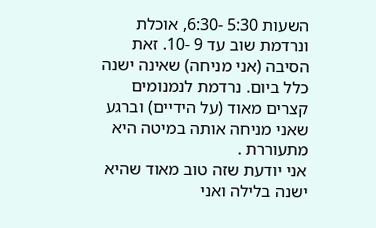השעות 5:30 -6:30, אוכלת ונרדמת שוב עד 9 -10. זאת הסיבה (אני מניחה) שאינה ישנה כלל ביום. נרדמת לנמנומים קצרים מאוד (על הידיים) וברגע שאני מניחה אותה במיטה היא מתעוררת .
אני יודעת שזה טוב מאוד שהיא ישנה בלילה ואני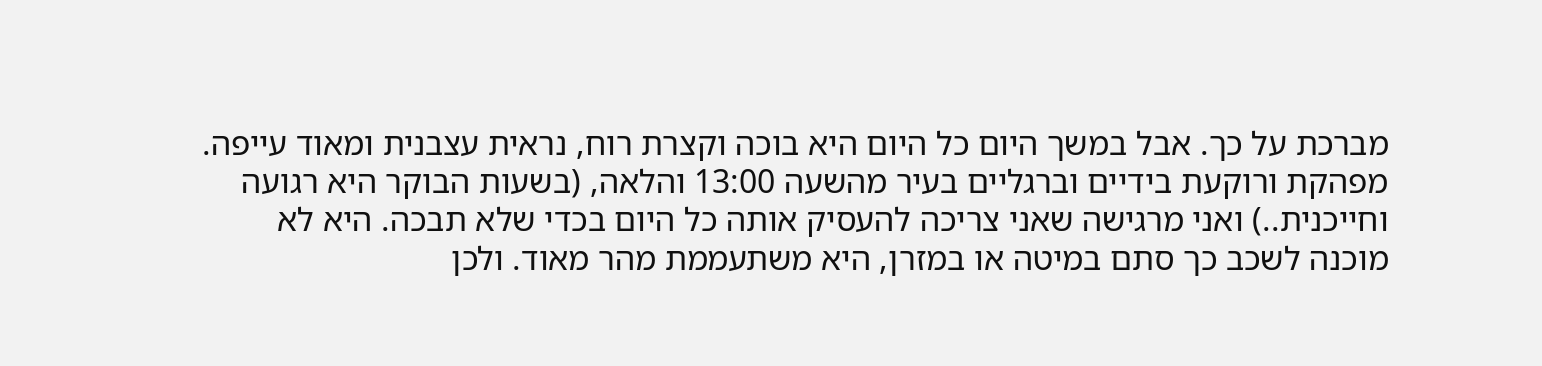מברכת על כך. אבל במשך היום כל היום היא בוכה וקצרת רוח, נראית עצבנית ומאוד עייפה. מפהקת ורוקעת בידיים וברגליים בעיר מהשעה 13:00 והלאה, (בשעות הבוקר היא רגועה וחייכנית..) ואני מרגישה שאני צריכה להעסיק אותה כל היום בכדי שלא תבכה. היא לא מוכנה לשכב כך סתם במיטה או במזרן, היא משתעממת מהר מאוד. ולכן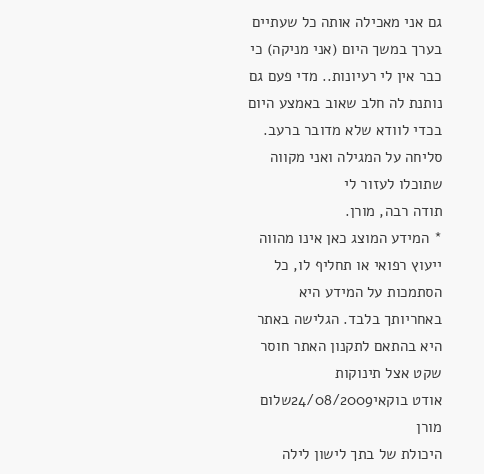גם אני מאכילה אותה כל שעתיים בערך במשך היום (אני מניקה) כי כבר אין לי רעיונות.. מדי פעם גם נותנת לה חלב שאוב באמצע היום בכדי לוודא שלא מדובר ברעב.
סליחה על המגילה ואני מקווה שתוכלו לעזור לי
תודה רבה, מורן.
* המידע המוצג כאן אינו מהווה ייעוץ רפואי או תחליף לו, כל הסתמכות על המידע היא באחריותך בלבד. הגלישה באתר היא בהתאם לתקנון האתר חוסר שקט אצל תינוקות
אודט בוקאי24/08/2009שלום מורן
היכולת של בתך לישון לילה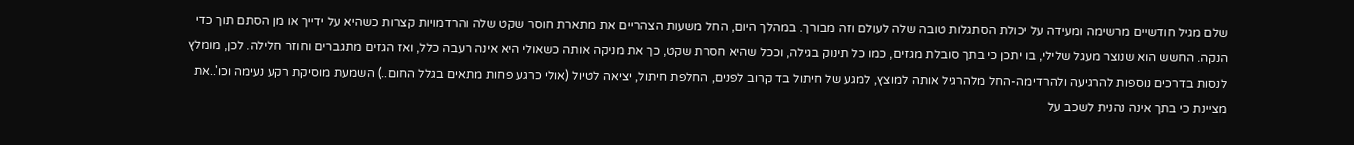שלם מגיל חודשיים מרשימה ומעידה על יכולת הסתגלות טובה שלה לעולם וזה מבורך. במהלך היום, החל משעות הצהריים את מתארת חוסר שקט שלה והרדמויות קצרות כשהיא על ידייך או מן הסתם תוך כדי הנקה. החשש הוא שנוצר מעגל שלילי, בו יתכן כי בתך סובלת מגזים, כמו כל תינוק בגילה, וככל שהיא חסרת שקט, כך את מניקה אותה כשאולי היא אינה רעבה כלל, ואז הגזים מתגברים וחוזר חלילה. לכן, מומלץ לנסות בדרכים נוספות להרגיעה ולהרדימה-החל מלהרגיל אותה למוצץ, למגע של חיתול בד קרוב לפנים, החלפת חיתול, יציאה לטיול (אולי כרגע פחות מתאים בגלל החום..) השמעת מוסיקת רקע נעימה וכו'..את מציינת כי בתך אינה נהנית לשכב על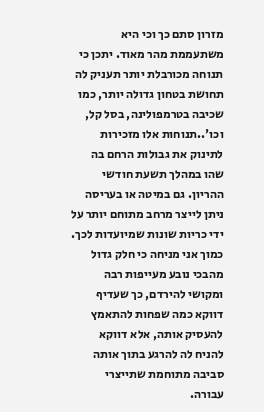מזרון סתם כך וכי היא משתעממת מהר מאוד. יתכן כי תנוחה מכורבלת יותר תעניק לה תחושת בטחון גדולה יותר, כמו שכיבה בטרמפולינה, בסל קל, וכו'..תנוחות אלו מזכירות לתינוק את גבולות הרחם בה שהו במהלך תשעת חודשי ההריון. גם במיטה או בעריסה ניתן לייצר מרחב מתוחם יותר על ידי כריות שונות שמיועדות לכך.
כמוך אני מניחה כי חלק גדול מהבכי נובע מעייפות רבה ומקושי להירדם, כך שעדיף דווקא כמה שפחות להתאמץ להעסיק אותה, אלא דווקא להניח לה להרגע בתוך אותה סביבה מתוחמת שתייצרי עבורה.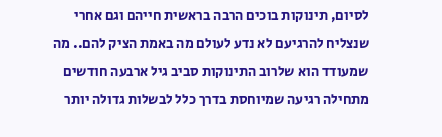לסיום, תינוקות בוכים הרבה בראשית חייהם וגם אחרי שנצליח להרגיעם לא נדע לעולם מה באמת הציק להם.. מה שמעודד הוא שלרוב התינוקות סביב גיל ארבעה חודשים מתחילה רגיעה שמיוחסת בדרך כלל לבשלות גדולה יותר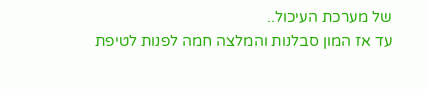של מערכת העיכול..
עד אז המון סבלנות והמלצה חמה לפנות לטיפת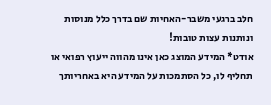חלב ברגעי משבר-האחיות שם בדרך כלל מנוסות ונותנות עצות טובות!
אודט* המידע המוצג כאן אינו מהווה ייעוץ רפואי או תחליף לו, כל הסתמכות על המידע היא באחריותך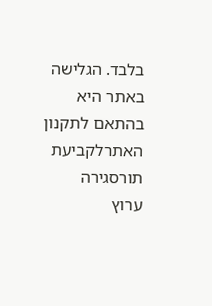בלבד. הגלישה באתר היא בהתאם לתקנון האתרלקביעת תורסגירה
ערוץ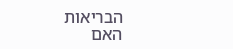הבריאות
האם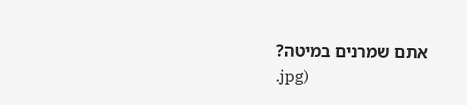אתם שמרנים במיטה?
.jpg)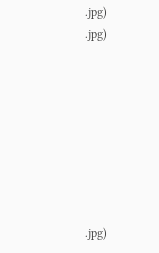.jpg)
.jpg)








.jpg)